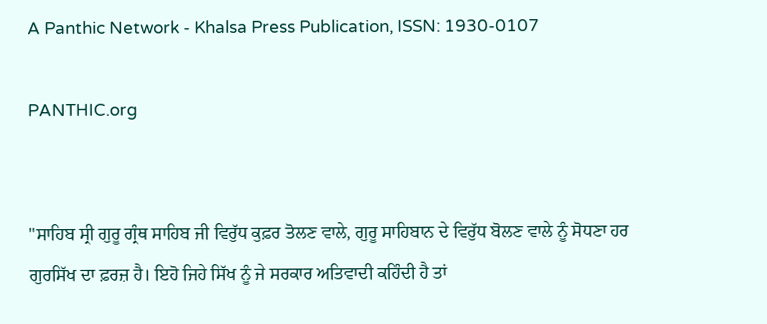A Panthic Network - Khalsa Press Publication, ISSN: 1930-0107

PANTHIC.org


"ਸਾਹਿਬ ਸ੍ਰੀ ਗੁਰੂ ਗ੍ਰੰਥ ਸਾਹਿਬ ਜੀ ਵਿਰੁੱਧ ਕੁਫ਼ਰ ਤੋਲਣ ਵਾਲੇ, ਗੁਰੂ ਸਾਹਿਬਾਨ ਦੇ ਵਿਰੁੱਧ ਬੋਲਣ ਵਾਲੇ ਨੂੰ ਸੋਧਣਾ ਹਰ ਗੁਰਸਿੱਖ ਦਾ ਫ਼ਰਜ਼ ਹੈ। ਇਹੋ ਜਿਹੇ ਸਿੱਖ ਨੂੰ ਜੇ ਸਰਕਾਰ ਅਤਿਵਾਦੀ ਕਹਿੰਦੀ ਹੈ ਤਾਂ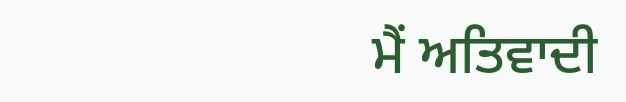ਮੈਂ ਅਤਿਵਾਦੀ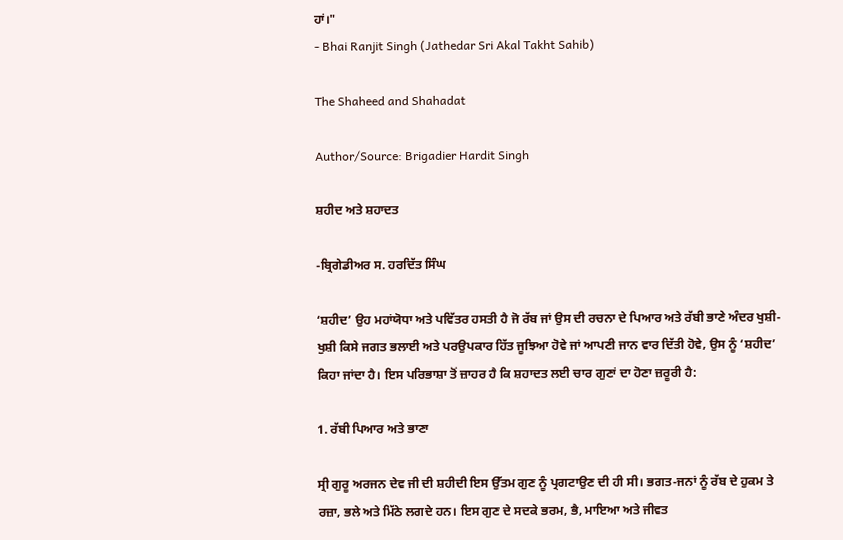ਹਾਂ।"
- Bhai Ranjit Singh (Jathedar Sri Akal Takht Sahib)

The Shaheed and Shahadat

Author/Source: Brigadier Hardit Singh

ਸ਼ਹੀਦ ਅਤੇ ਸ਼ਹਾਦਤ

-ਬ੍ਰਿਗੇਡੀਅਰ ਸ. ਹਰਦਿੱਤ ਸਿੰਘ

‘ਸ਼ਹੀਦ’ ਉਹ ਮਹਾਂਯੋਧਾ ਅਤੇ ਪਵਿੱਤਰ ਹਸਤੀ ਹੈ ਜੋ ਰੱਬ ਜਾਂ ਉਸ ਦੀ ਰਚਨਾ ਦੇ ਪਿਆਰ ਅਤੇ ਰੱਬੀ ਭਾਣੇ ਅੰਦਰ ਖੁਸ਼ੀ-ਖੁਸ਼ੀ ਕਿਸੇ ਜਗਤ ਭਲਾਈ ਅਤੇ ਪਰਉਪਕਾਰ ਹਿੱਤ ਜੂਝਿਆ ਹੋਵੇ ਜਾਂ ਆਪਣੀ ਜਾਨ ਵਾਰ ਦਿੱਤੀ ਹੋਵੇ, ਉਸ ਨੂੰ ‘ਸ਼ਹੀਦ’ ਕਿਹਾ ਜਾਂਦਾ ਹੈ। ਇਸ ਪਰਿਭਾਸ਼ਾ ਤੋਂ ਜ਼ਾਹਰ ਹੈ ਕਿ ਸ਼ਹਾਦਤ ਲਈ ਚਾਰ ਗੁਣਾਂ ਦਾ ਹੋਣਾ ਜ਼ਰੂਰੀ ਹੈ:

1. ਰੱਬੀ ਪਿਆਰ ਅਤੇ ਭਾਣਾ

ਸ੍ਰੀ ਗੁਰੂ ਅਰਜਨ ਦੇਵ ਜੀ ਦੀ ਸ਼ਹੀਦੀ ਇਸ ਉੱਤਮ ਗੁਣ ਨੂੰ ਪ੍ਰਗਟਾਉਣ ਦੀ ਹੀ ਸੀ। ਭਗਤ-ਜਨਾਂ ਨੂੰ ਰੱਬ ਦੇ ਹੁਕਮ ਤੇ ਰਜ਼ਾ, ਭਲੇ ਅਤੇ ਮਿੱਠੇ ਲਗਦੇ ਹਨ। ਇਸ ਗੁਣ ਦੇ ਸਦਕੇ ਭਰਮ, ਭੈ, ਮਾਇਆ ਅਤੇ ਜੀਵਤ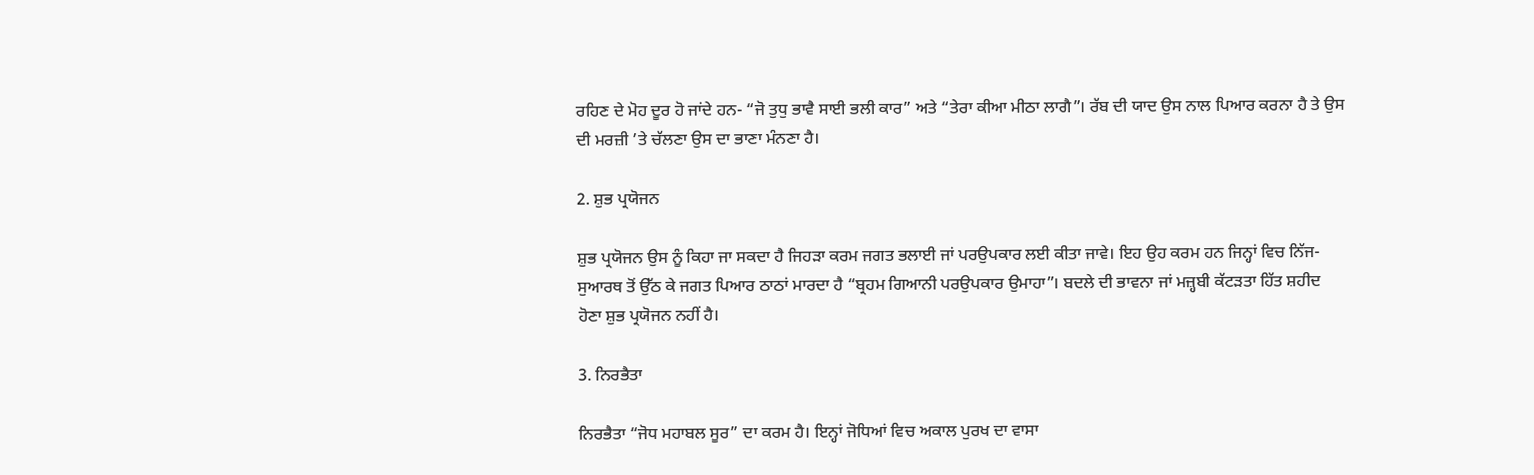ਰਹਿਣ ਦੇ ਮੋਹ ਦੂਰ ਹੋ ਜਾਂਦੇ ਹਨ- “ਜੋ ਤੁਧੁ ਭਾਵੈ ਸਾਈ ਭਲੀ ਕਾਰ” ਅਤੇ “ਤੇਰਾ ਕੀਆ ਮੀਠਾ ਲਾਗੈ”। ਰੱਬ ਦੀ ਯਾਦ ਉਸ ਨਾਲ ਪਿਆਰ ਕਰਨਾ ਹੈ ਤੇ ਉਸ ਦੀ ਮਰਜ਼ੀ ’ਤੇ ਚੱਲਣਾ ਉਸ ਦਾ ਭਾਣਾ ਮੰਨਣਾ ਹੈ।

2. ਸ਼ੁਭ ਪ੍ਰਯੋਜਨ

ਸ਼ੁਭ ਪ੍ਰਯੋਜਨ ਉਸ ਨੂੰ ਕਿਹਾ ਜਾ ਸਕਦਾ ਹੈ ਜਿਹੜਾ ਕਰਮ ਜਗਤ ਭਲਾਈ ਜਾਂ ਪਰਉਪਕਾਰ ਲਈ ਕੀਤਾ ਜਾਵੇ। ਇਹ ਉਹ ਕਰਮ ਹਨ ਜਿਨ੍ਹਾਂ ਵਿਚ ਨਿੱਜ-ਸੁਆਰਥ ਤੋਂ ਉੱਠ ਕੇ ਜਗਤ ਪਿਆਰ ਠਾਠਾਂ ਮਾਰਦਾ ਹੈ “ਬ੍ਰਹਮ ਗਿਆਨੀ ਪਰਉਪਕਾਰ ਉਮਾਹਾ”। ਬਦਲੇ ਦੀ ਭਾਵਨਾ ਜਾਂ ਮਜ਼੍ਹਬੀ ਕੱਟੜਤਾ ਹਿੱਤ ਸ਼ਹੀਦ ਹੋਣਾ ਸ਼ੁਭ ਪ੍ਰਯੋਜਨ ਨਹੀਂ ਹੈ।

3. ਨਿਰਭੈਤਾ

ਨਿਰਭੈਤਾ “ਜੋਧ ਮਹਾਬਲ ਸੂਰ” ਦਾ ਕਰਮ ਹੈ। ਇਨ੍ਹਾਂ ਜੋਧਿਆਂ ਵਿਚ ਅਕਾਲ ਪੁਰਖ ਦਾ ਵਾਸਾ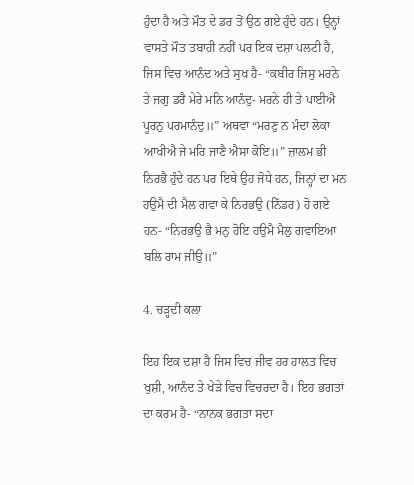ਹੁੰਦਾ ਹੈ ਅਤੇ ਮੌਤ ਦੇ ਡਰ ਤੋਂ ਉਠ ਗਏ ਹੁੰਦੇ ਹਨ। ਉਨ੍ਹਾਂ ਵਾਸਤੇ ਮੌਤ ਤਬਾਹੀ ਨਹੀਂ ਪਰ ਇਕ ਦਸ਼ਾ ਪਲਟੀ ਹੈ, ਜਿਸ ਵਿਚ ਆਨੰਦ ਅਤੇ ਸੁਖ ਹੈ- “ਕਬੀਰ ਜਿਸੁ ਮਰਨੇ ਤੇ ਜਗੁ ਡਰੈ ਮੇਰੇ ਮਨਿ ਆਨੰਦੁ- ਮਰਨੇ ਹੀ ਤੇ ਪਾਈਐ ਪੂਰਨੁ ਪਰਮਾਨੰਦੁ॥” ਅਥਵਾ “ਮਰਣੁ ਨ ਮੰਦਾ ਲੋਕਾ ਆਖੀਐ ਜੇ ਮਰਿ ਜਾਣੈ ਐਸਾ ਕੋਇ॥” ਜ਼ਾਲਮ ਭੀ ਨਿਰਭੈ ਹੁੰਦੇ ਹਨ ਪਰ ਇਥੇ ਉਹ ਜੋਧੇ ਹਨ, ਜਿਨ੍ਹਾਂ ਦਾ ਮਨ ਹਉਮੈ ਦੀ ਮੈਲ ਗਵਾ ਕੇ ਨਿਰਭਉ (ਨਿੱਡਰ) ਹੋ ਗਏ ਹਨ- “ਨਿਰਭਉ ਭੈ ਮਨੁ ਹੋਇ ਹਉਮੈ ਮੈਲੁ ਗਵਾਇਆ ਬਲਿ ਰਾਮ ਜੀਉ॥”

4. ਚੜ੍ਹਦੀ ਕਲਾ

ਇਹ ਇਕ ਦਸ਼ਾ ਹੈ ਜਿਸ ਵਿਚ ਜੀਵ ਹਰ ਹਾਲਤ ਵਿਚ ਖੁਸ਼ੀ, ਆਨੰਦ ਤੇ ਖੇੜੇ ਵਿਚ ਵਿਚਰਦਾ ਹੈ। ਇਹ ਭਗਤਾਂ ਦਾ ਕਰਮ ਹੈ- “ਨਾਨਕ ਭਗਤਾ ਸਦਾ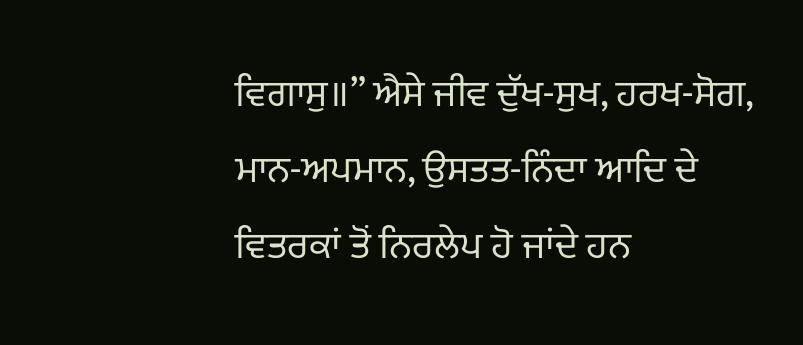ਵਿਗਾਸੁ॥” ਐਸੇ ਜੀਵ ਦੁੱਖ-ਸੁਖ, ਹਰਖ-ਸੋਗ, ਮਾਨ-ਅਪਮਾਨ, ਉਸਤਤ-ਨਿੰਦਾ ਆਦਿ ਦੇ ਵਿਤਰਕਾਂ ਤੋਂ ਨਿਰਲੇਪ ਹੋ ਜਾਂਦੇ ਹਨ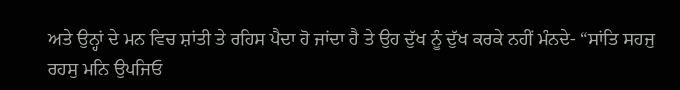ਅਤੇ ਉਨ੍ਹਾਂ ਦੇ ਮਨ ਵਿਚ ਸ਼ਾਂਤੀ ਤੇ ਰਹਿਸ ਪੈਦਾ ਹੋ ਜਾਂਦਾ ਹੈ ਤੇ ਉਹ ਦੁੱਖ ਨੂੰ ਦੁੱਖ ਕਰਕੇ ਨਹੀਂ ਮੰਨਦੇ- “ਸਾਂਤਿ ਸਹਜੁ ਰਹਸੁ ਮਨਿ ਉਪਜਿਓ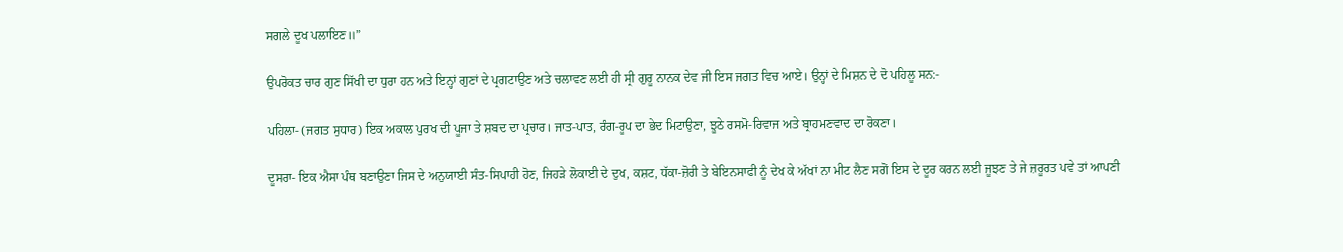ਸਗਲੇ ਦੂਖ ਪਲਾਇਣ॥”

ਉਪਰੋਕਤ ਚਾਰ ਗੁਣ ਸਿੱਖੀ ਦਾ ਧੁਰਾ ਹਨ ਅਤੇ ਇਨ੍ਹਾਂ ਗੁਣਾਂ ਦੇ ਪ੍ਰਗਟਾਉਣ ਅਤੇ ਚਲਾਵਣ ਲਈ ਹੀ ਸ੍ਰੀ ਗੁਰੂ ਨਾਨਕ ਦੇਵ ਜੀ ਇਸ ਜਗਤ ਵਿਚ ਆਏ। ਉਨ੍ਹਾਂ ਦੇ ਮਿਸ਼ਨ ਦੇ ਦੋ ਪਹਿਲੂ ਸਨ:-

ਪਹਿਲਾ- (ਜਗਤ ਸੁਧਾਰ) ਇਕ ਅਕਾਲ ਪੁਰਖ ਦੀ ਪੂਜਾ ਤੇ ਸ਼ਬਦ ਦਾ ਪ੍ਰਚਾਰ। ਜਾਤ-ਪਾਤ, ਰੰਗ-ਰੂਪ ਦਾ ਭੇਦ ਮਿਟਾਉਣਾ, ਝੂਠੇ ਰਸਮੋ-ਰਿਵਾਜ ਅਤੇ ਬ੍ਰਾਹਮਣਵਾਦ ਦਾ ਰੋਕਣਾ।

ਦੂਸਰਾ- ਇਕ ਐਸਾ ਪੰਥ ਬਣਾਉਣਾ ਜਿਸ ਦੇ ਅਨੁਯਾਈ ਸੰਤ-ਸਿਪਾਹੀ ਹੋਣ, ਜਿਹੜੇ ਲੋਕਾਈ ਦੇ ਦੁਖ, ਕਸ਼ਟ, ਧੱਕਾ-ਜ਼ੋਰੀ ਤੇ ਬੇਇਨਸਾਫੀ ਨੂੰ ਦੇਖ ਕੇ ਅੱਖਾਂ ਨਾ ਮੀਟ ਲੈਣ ਸਗੋਂ ਇਸ ਦੇ ਦੂਰ ਕਰਨ ਲਈ ਜੂਝਣ ਤੇ ਜੇ ਜ਼ਰੂਰਤ ਪਵੇ ਤਾਂ ਆਪਣੀ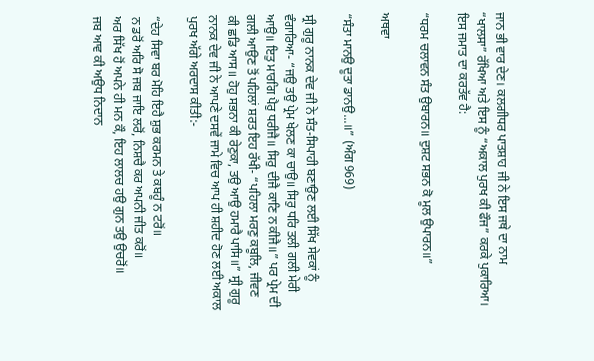ਜਾਨ ਭੀ ਵਾਰ ਦੇਣ। ਕਲਗੀਧਰ ਪਾਤਸ਼ਾਹ ਜੀ ਨੇ ਇਸ ਜਥੇ ਦਾ ਨਾਮ “ਖਾਲਸਾ” ਰੱਖਿਆ ਅਤੇ ਇਸ ਨੂੰ “ਅਕਾਲ ਪੁਰਖ ਕੀ ਫੌਜ” ਕਰਕੇ ਪੁਕਾਰਿਆ। ਇਸ ਜਮਾਤ ਦਾ ਕਰਤੱਵ ਹੈ:

“ਧਰਮ ਚਲਾਵਨ ਸੰਤ ਉਬਾਰਨ॥ ਦੁਸ਼ਟ ਸਭਨ ਕੋ ਮੂਲ ਉਪਾਰਨ॥”

ਅਥਵਾ

“ਸੰਤਾ ਮਾਨਉ ਦੂਤਾ ਡਾਨਉ...॥” (ਅੰਗ 969)

ਸ੍ਰੀ ਗੁਰੂ ਨਾਨਕ ਦੇਵ ਜੀ ਨੇ ਸੰਤ-ਸਿਪਾਹੀ ਬਣਾਉਣ ਲਈ ਸਿੱਖ ਸੇਵਕਾਂ ਨੂੰ ਵੰਗਾਰਿਆ- “ਜਉ ਤਉ ਪ੍ਰੇਮ ਖੇਲਣ ਕਾ ਚਾਉ॥ ਸਿਰੁ ਧਰਿ ਤਲੀ ਗਲੀ ਮੇਰੀ ਆਉ॥ ਇਤੁ ਮਾਰਗਿ ਪੈਰੁ ਧਰੀਜੈ॥ ਸਿਰੁ ਦੀਜੈ ਕਾਣਿ ਨ ਕੀਜੈ॥” ਪਰ ਪ੍ਰੇਮ ਦੀ ਗਲੀ ਆਉਣ ਤੋਂ ਪਹਿਲਾਂ ਸ਼ਰਤ ਇਹ ਰੱਖੀ- “ਪਹਿਲਾ ਮਰਣੁ ਕਬੂਲਿ, ਜੀਵਣ ਕੀ ਛਡਿ ਆਸ॥ ਹੋਹੁ ਸਭਨਾ ਕੀ ਰੇਣੁਕਾ, ਤਉ ਆਉ ਹਮਾਰੈ ਪਾਸਿ॥” ਸ੍ਰੀ ਗੁਰੂ ਨਾਨਕ ਦੇਵ ਜੀ ਨੇ ਆਪਣੇ ਦਸਵੇਂ ਜਾਮੇ ਵਿਚ ਆਪ ਹੀ ਸ਼ਹੀਦ ਹੋਣ ਲਈ ਅਕਾਲ ਪੁਰਖ ਅੱਗੇ ਅਰਦਾਸ ਕੀਤੀ:-

“ਦੇਹ ਸਿਵਾ ਬਰ ਮੋਹਿ ਇਹੈ ਸ਼ੁਭ ਕਰਮਨ ਤੇ ਕਬਹੂੰ ਨ ਟਰੋਂ॥
ਨ ਡਰੋਂ ਅਰਿ ਸੋ ਜਬ ਜਾਇ ਲਰੋਂ, ਨਿਸ਼ਚੈ ਕਰ ਅਪਨੀ ਜੀਤ ਕਰੋਂ॥
ਅਰ ਸਿੱਖ ਹੋਂ ਅਪਨੇ ਹੀ ਮਨ ਕੌ, ਇਹ ਲਾਲਚ ਹਉ ਗੁਨ ਤਉ ਉਚਰੋਂ॥
ਜਬ ਆਵ ਕੀ ਅਉਧ ਨਿਦਾਨ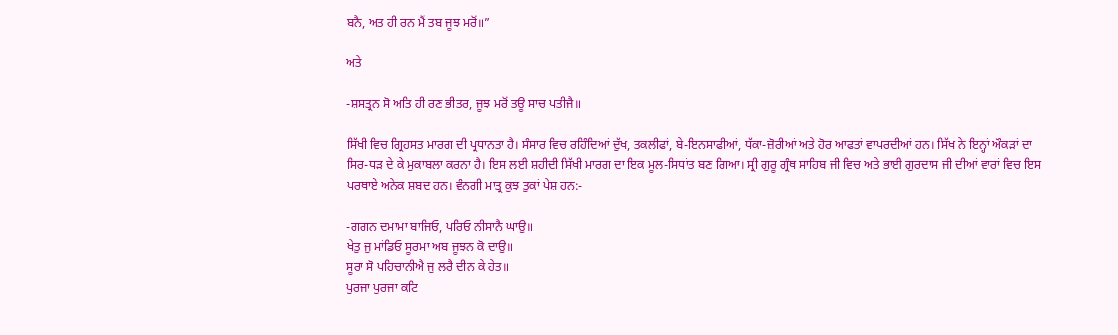ਬਨੈ, ਅਤ ਹੀ ਰਨ ਮੈਂ ਤਬ ਜੂਝ ਮਰੋਂ॥”

ਅਤੇ

-ਸ਼ਸਤ੍ਰਨ ਸੋ ਅਤਿ ਹੀ ਰਣ ਭੀਤਰ, ਜੂਝ ਮਰੋਂ ਤਊ ਸਾਚ ਪਤੀਜੈ॥

ਸਿੱਖੀ ਵਿਚ ਗ੍ਰਿਹਸਤ ਮਾਰਗ ਦੀ ਪ੍ਰਧਾਨਤਾ ਹੈ। ਸੰਸਾਰ ਵਿਚ ਰਹਿੰਦਿਆਂ ਦੁੱਖ, ਤਕਲੀਫਾਂ, ਬੇ-ਇਨਸਾਫੀਆਂ, ਧੱਕਾ-ਜ਼ੋਰੀਆਂ ਅਤੇ ਹੋਰ ਆਫਤਾਂ ਵਾਪਰਦੀਆਂ ਹਨ। ਸਿੱਖ ਨੇ ਇਨ੍ਹਾਂ ਔਕੜਾਂ ਦਾ ਸਿਰ-ਧੜ ਦੇ ਕੇ ਮੁਕਾਬਲਾ ਕਰਨਾ ਹੈ। ਇਸ ਲਈ ਸ਼ਹੀਦੀ ਸਿੱਖੀ ਮਾਰਗ ਦਾ ਇਕ ਮੂਲ-ਸਿਧਾਂਤ ਬਣ ਗਿਆ। ਸ੍ਰੀ ਗੁਰੂ ਗ੍ਰੰਥ ਸਾਹਿਬ ਜੀ ਵਿਚ ਅਤੇ ਭਾਈ ਗੁਰਦਾਸ ਜੀ ਦੀਆਂ ਵਾਰਾਂ ਵਿਚ ਇਸ ਪਰਥਾਏ ਅਨੇਕ ਸ਼ਬਦ ਹਨ। ਵੰਨਗੀ ਮਾਤ੍ਰ ਕੁਝ ਤੁਕਾਂ ਪੇਸ਼ ਹਨ:-

-ਗਗਨ ਦਮਾਮਾ ਬਾਜਿਓ, ਪਰਿਓ ਨੀਸਾਨੈ ਘਾਉ॥
ਖੇਤੁ ਜੁ ਮਾਂਡਿਓ ਸੂਰਮਾ ਅਬ ਜੂਝਨ ਕੋ ਦਾਉ॥
ਸੂਰਾ ਸੋ ਪਹਿਚਾਨੀਐ ਜੁ ਲਰੈ ਦੀਨ ਕੇ ਹੇਤ॥
ਪੁਰਜਾ ਪੁਰਜਾ ਕਟਿ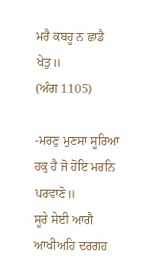ਮਰੈ ਕਬਹੂ ਨ ਛਾਡੈ ਖੇਤੁ॥
(ਅੰਗ 1105)

-ਮਰਣੁ ਮੁਣਸਾ ਸੂਰਿਆ ਹਕੁ ਹੈ ਜੋ ਹੋਇ ਮਰਨਿ ਪਰਵਾਣੋ॥
ਸੂਰੇ ਸੇਈ ਆਗੈ ਆਖੀਅਹਿ ਦਰਗਹ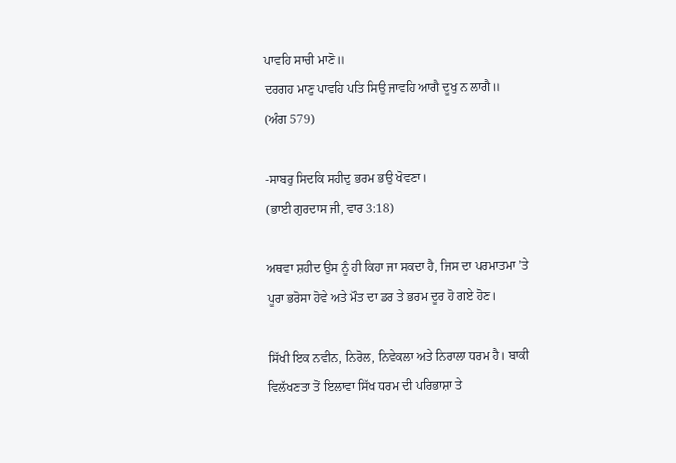ਪਾਵਹਿ ਸਾਚੀ ਮਾਣੋ॥
ਦਰਗਹ ਮਾਣੁ ਪਾਵਹਿ ਪਤਿ ਸਿਉ ਜਾਵਹਿ ਆਗੈ ਦੂਖੁ ਨ ਲਾਗੈ॥
(ਅੰਗ 579)

-ਸਾਬਰੁ ਸਿਦਕਿ ਸਹੀਦੁ ਭਰਮ ਭਉ ਖੋਵਣਾ।
(ਭਾਈ ਗੁਰਦਾਸ ਜੀ, ਵਾਰ 3:18)

ਅਥਵਾ ਸ਼ਹੀਦ ਉਸ ਨੂੰ ਹੀ ਕਿਹਾ ਜਾ ਸਕਦਾ ਹੈ, ਜਿਸ ਦਾ ਪਰਮਾਤਮਾ ’ਤੇ ਪੂਰਾ ਭਰੋਸਾ ਹੋਵੇ ਅਤੇ ਮੌਤ ਦਾ ਡਰ ਤੇ ਭਰਮ ਦੂਰ ਹੋ ਗਏ ਹੋਣ।

ਸਿੱਖੀ ਇਕ ਨਵੀਨ, ਨਿਰੋਲ, ਨਿਵੇਕਲਾ ਅਤੇ ਨਿਰਾਲਾ ਧਰਮ ਹੈ। ਬਾਕੀ ਵਿਲੱਖਣਤਾ ਤੋਂ ਇਲਾਵਾ ਸਿੱਖ ਧਰਮ ਦੀ ਪਰਿਭਾਸ਼ਾ ਤੇ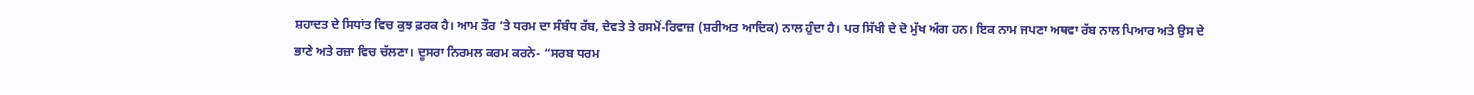ਸ਼ਹਾਦਤ ਦੇ ਸਿਧਾਂਤ ਵਿਚ ਕੁਝ ਫ਼ਰਕ ਹੈ। ਆਮ ਤੌਰ ’ਤੇ ਧਰਮ ਦਾ ਸੰਬੰਧ ਰੱਬ, ਦੇਵਤੇ ਤੇ ਰਸਮੋਂ-ਰਿਵਾਜ਼ (ਸ਼ਰੀਅਤ ਆਦਿਕ) ਨਾਲ ਹੁੰਦਾ ਹੈ। ਪਰ ਸਿੱਖੀ ਦੇ ਦੋ ਮੁੱਖ ਅੰਗ ਹਨ। ਇਕ ਨਾਮ ਜਪਣਾ ਅਥਵਾ ਰੱਬ ਨਾਲ ਪਿਆਰ ਅਤੇ ਉਸ ਦੇ ਭਾਣੇ ਅਤੇ ਰਜ਼ਾ ਵਿਚ ਚੱਲਣਾ। ਦੂਸਰਾ ਨਿਰਮਲ ਕਰਮ ਕਰਨੇ- “ਸਰਬ ਧਰਮ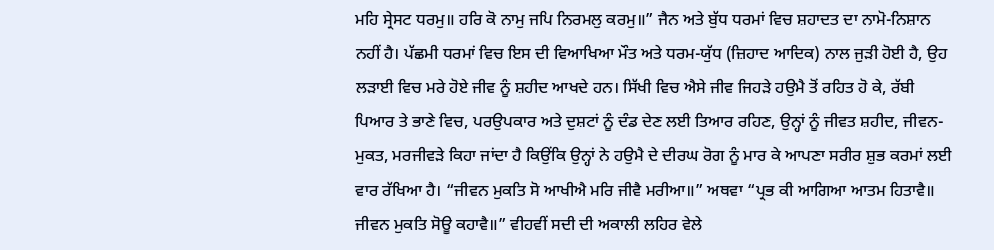ਮਹਿ ਸ੍ਰੇਸਟ ਧਰਮੁ॥ ਹਰਿ ਕੋ ਨਾਮੁ ਜਪਿ ਨਿਰਮਲੁ ਕਰਮੁ॥” ਜੈਨ ਅਤੇ ਬੁੱਧ ਧਰਮਾਂ ਵਿਚ ਸ਼ਹਾਦਤ ਦਾ ਨਾਮੋ-ਨਿਸ਼ਾਨ ਨਹੀਂ ਹੈ। ਪੱਛਮੀ ਧਰਮਾਂ ਵਿਚ ਇਸ ਦੀ ਵਿਆਖਿਆ ਮੌਤ ਅਤੇ ਧਰਮ-ਯੁੱਧ (ਜ਼ਿਹਾਦ ਆਦਿਕ) ਨਾਲ ਜੁੜੀ ਹੋਈ ਹੈ, ਉਹ ਲੜਾਈ ਵਿਚ ਮਰੇ ਹੋਏ ਜੀਵ ਨੂੰ ਸ਼ਹੀਦ ਆਖਦੇ ਹਨ। ਸਿੱਖੀ ਵਿਚ ਐਸੇ ਜੀਵ ਜਿਹੜੇ ਹਉਮੈ ਤੋਂ ਰਹਿਤ ਹੋ ਕੇ, ਰੱਬੀ ਪਿਆਰ ਤੇ ਭਾਣੇ ਵਿਚ, ਪਰਉਪਕਾਰ ਅਤੇ ਦੁਸ਼ਟਾਂ ਨੂੰ ਦੰਡ ਦੇਣ ਲਈ ਤਿਆਰ ਰਹਿਣ, ਉਨ੍ਹਾਂ ਨੂੰ ਜੀਵਤ ਸ਼ਹੀਦ, ਜੀਵਨ-ਮੁਕਤ, ਮਰਜੀਵੜੇ ਕਿਹਾ ਜਾਂਦਾ ਹੈ ਕਿਉਂਕਿ ਉਨ੍ਹਾਂ ਨੇ ਹਉਮੈ ਦੇ ਦੀਰਘ ਰੋਗ ਨੂੰ ਮਾਰ ਕੇ ਆਪਣਾ ਸਰੀਰ ਸ਼ੁਭ ਕਰਮਾਂ ਲਈ ਵਾਰ ਰੱਖਿਆ ਹੈ। “ਜੀਵਨ ਮੁਕਤਿ ਸੋ ਆਖੀਐ ਮਰਿ ਜੀਵੈ ਮਰੀਆ॥” ਅਥਵਾ “ਪ੍ਰਭ ਕੀ ਆਗਿਆ ਆਤਮ ਹਿਤਾਵੈ॥ ਜੀਵਨ ਮੁਕਤਿ ਸੋਊ ਕਹਾਵੈ॥” ਵੀਹਵੀਂ ਸਦੀ ਦੀ ਅਕਾਲੀ ਲਹਿਰ ਵੇਲੇ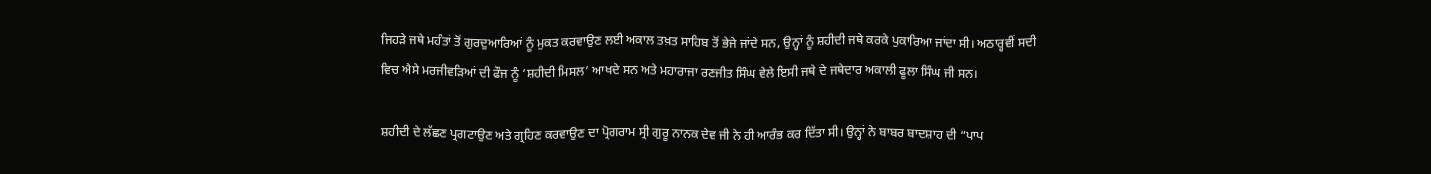ਜਿਹੜੇ ਜਥੇ ਮਹੰਤਾਂ ਤੋਂ ਗੁਰਦੁਆਰਿਆਂ ਨੂੰ ਮੁਕਤ ਕਰਵਾਉਣ ਲਈ ਅਕਾਲ ਤਖ਼ਤ ਸਾਹਿਬ ਤੋਂ ਭੇਜੇ ਜਾਂਦੇ ਸਨ, ਉਨ੍ਹਾਂ ਨੂੰ ਸ਼ਹੀਦੀ ਜਥੇ ਕਰਕੇ ਪੁਕਾਰਿਆ ਜਾਂਦਾ ਸੀ। ਅਠਾਰ੍ਹਵੀਂ ਸਦੀ ਵਿਚ ਐਸੇ ਮਰਜੀਵੜਿਆਂ ਦੀ ਫੌਜ ਨੂੰ ‘ਸ਼ਹੀਦੀ ਮਿਸਲ’ ਆਖਦੇ ਸਨ ਅਤੇ ਮਹਾਰਾਜਾ ਰਣਜੀਤ ਸਿੰਘ ਵੇਲੇ ਇਸੀ ਜਥੇ ਦੇ ਜਥੇਦਾਰ ਅਕਾਲੀ ਫੂਲਾ ਸਿੰਘ ਜੀ ਸਨ।

ਸ਼ਹੀਦੀ ਦੇ ਲੱਛਣ ਪ੍ਰਗਟਾਉਣ ਅਤੇ ਗ੍ਰਹਿਣ ਕਰਵਾਉਣ ਦਾ ਪ੍ਰੋਗਰਾਮ ਸ੍ਰੀ ਗੁਰੂ ਨਾਨਕ ਦੇਵ ਜੀ ਨੇ ਹੀ ਆਰੰਭ ਕਰ ਦਿੱਤਾ ਸੀ। ਉਨ੍ਹਾਂ ਨੇ ਬਾਬਰ ਬਾਦਸ਼ਾਹ ਦੀ “ਪਾਪ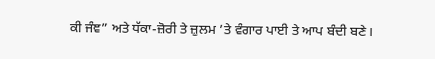ਕੀ ਜੰਞ” ਅਤੇ ਧੱਕਾ-ਜ਼ੋਰੀ ਤੇ ਜ਼ੁਲਮ ’ਤੇ ਵੰਗਾਰ ਪਾਈ ਤੇ ਆਪ ਬੰਦੀ ਬਣੇ।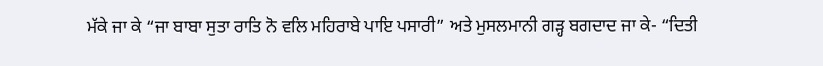ਮੱਕੇ ਜਾ ਕੇ “ਜਾ ਬਾਬਾ ਸੁਤਾ ਰਾਤਿ ਨੋ ਵਲਿ ਮਹਿਰਾਬੇ ਪਾਇ ਪਸਾਰੀ” ਅਤੇ ਮੁਸਲਮਾਨੀ ਗੜ੍ਹ ਬਗਦਾਦ ਜਾ ਕੇ- “ਦਿਤੀ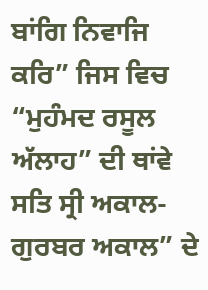ਬਾਂਗਿ ਨਿਵਾਜਿ ਕਰਿ” ਜਿਸ ਵਿਚ “ਮੁਹੰਮਦ ਰਸੂਲ ਅੱਲਾਹ” ਦੀ ਥਾਂਵੇ ਸਤਿ ਸ੍ਰੀ ਅਕਾਲ-ਗੁਰਬਰ ਅਕਾਲ” ਦੇ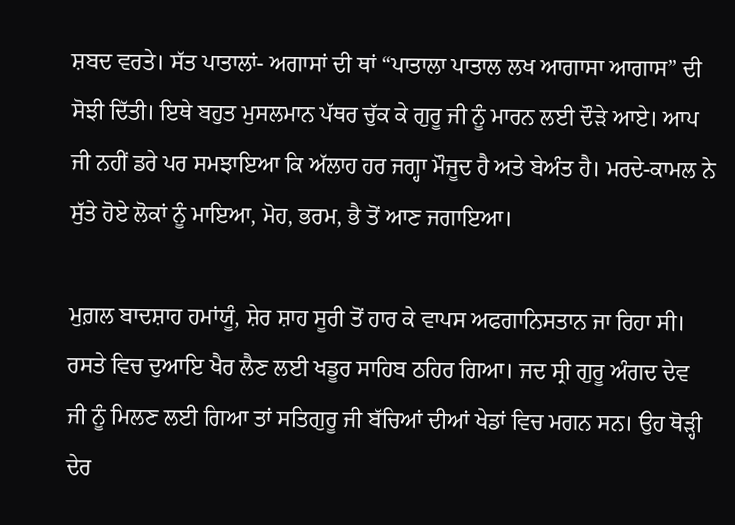ਸ਼ਬਦ ਵਰਤੇ। ਸੱਤ ਪਾਤਾਲਾਂ- ਅਗਾਸਾਂ ਦੀ ਥਾਂ “ਪਾਤਾਲਾ ਪਾਤਾਲ ਲਖ ਆਗਾਸਾ ਆਗਾਸ” ਦੀ ਸੋਝੀ ਦਿੱਤੀ। ਇਥੇ ਬਹੁਤ ਮੁਸਲਮਾਨ ਪੱਥਰ ਚੁੱਕ ਕੇ ਗੁਰੂ ਜੀ ਨੂੰ ਮਾਰਨ ਲਈ ਦੌੜੇ ਆਏ। ਆਪ ਜੀ ਨਹੀਂ ਡਰੇ ਪਰ ਸਮਝਾਇਆ ਕਿ ਅੱਲਾਹ ਹਰ ਜਗ੍ਹਾ ਮੌਜੂਦ ਹੈ ਅਤੇ ਬੇਅੰਤ ਹੈ। ਮਰਦੇ-ਕਾਮਲ ਨੇ ਸੁੱਤੇ ਹੋਏ ਲੋਕਾਂ ਨੂੰ ਮਾਇਆ, ਮੋਹ, ਭਰਮ, ਭੈ ਤੋਂ ਆਣ ਜਗਾਇਆ।

ਮੁਗ਼ਲ ਬਾਦਸ਼ਾਹ ਹਮਾਂਯੂੰ, ਸ਼ੇਰ ਸ਼ਾਹ ਸੂਰੀ ਤੋਂ ਹਾਰ ਕੇ ਵਾਪਸ ਅਫਗਾਨਿਸਤਾਨ ਜਾ ਰਿਹਾ ਸੀ। ਰਸਤੇ ਵਿਚ ਦੁਆਇ ਖੈਰ ਲੈਣ ਲਈ ਖਡੂਰ ਸਾਹਿਬ ਠਹਿਰ ਗਿਆ। ਜਦ ਸ੍ਰੀ ਗੁਰੂ ਅੰਗਦ ਦੇਵ ਜੀ ਨੂੰ ਮਿਲਣ ਲਈ ਗਿਆ ਤਾਂ ਸਤਿਗੁਰੂ ਜੀ ਬੱਚਿਆਂ ਦੀਆਂ ਖੇਡਾਂ ਵਿਚ ਮਗਨ ਸਨ। ਉਹ ਥੋੜ੍ਹੀ ਦੇਰ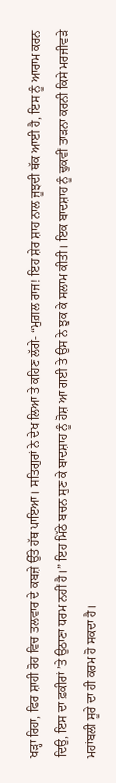ਖੜ੍ਹਾ ਰਿਹਾ, ਫਿਰ ਸ਼ਾਹੀ ਰੋਹ ਵਿਚ ਤਲਵਾਰ ਦੇ ਕਬਜ਼ੇ ਉੱਤੇ ਹੱਥ ਪਾਇਆ। ਸਤਿਗੁਰਾਂ ਨੇ ਦੇਖ ਲਿਆ ਤੇ ਕਹਿਣ ਲੱਗੇ- “ਮੁਗ਼ਲ ਰਾਜ! ਇਹ ਸ਼ੇਰ ਸ਼ਾਹ ਨਾਲ ਜੂਝਦੀ ਥੱਕ ਆਈ ਹੈ, ਇਸ ਨੂੰ ਆਰਾਮ ਕਰਨ ਦਿਉ, ਇਸ ਦਾ ਫ਼ਕੀਰਾਂ ’ਤੇ ਉਠਾਣਾ ਧਰਮ ਨਹੀਂ ਹੈ।” ਇਹ ਮਿੱਠੇ ਬਚਨ ਸੁਣ ਕੇ ਬਾਦਸ਼ਾਹ ਨੂੰ ਹੋਸ਼ ਆ ਗਈ ਤੇ ਉਸ ਨੇ ਝੁਕ ਕੇ ਸਲਾਮ ਕੀਤੀ। ਇਕ ਬਾਦਸ਼ਾਹ ਨੂੰ ਢੁਕਵੀਂ ਤਾੜਨਾ ਕਰਨੀ ਕਿਸੇ ਮਰਜੀਵੜੇ ਮਹਾਂਬਲੀ ਸੂਰੇ ਦਾ ਹੀ ਕਰਮ ਹੋ ਸਕਦਾ ਹੈ।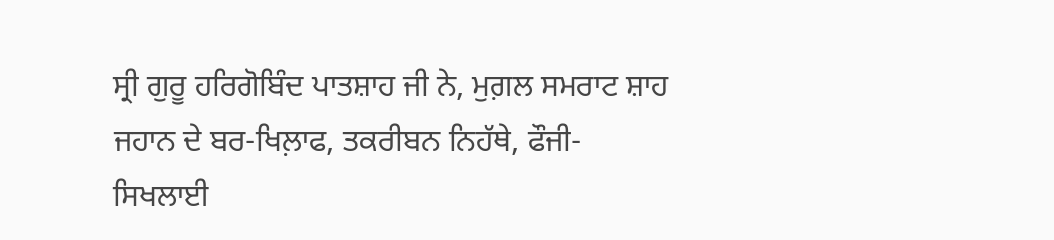ਸ੍ਰੀ ਗੁਰੂ ਹਰਿਗੋਬਿੰਦ ਪਾਤਸ਼ਾਹ ਜੀ ਨੇ, ਮੁਗ਼ਲ ਸਮਰਾਟ ਸ਼ਾਹ ਜਹਾਨ ਦੇ ਬਰ-ਖਿਲ਼ਾਫ, ਤਕਰੀਬਨ ਨਿਹੱਥੇ, ਫੌਜੀ-ਸਿਖਲਾਈ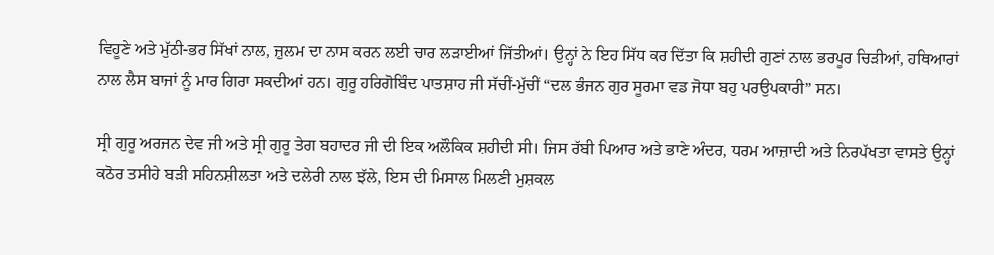ਵਿਹੂਣੇ ਅਤੇ ਮੁੱਠੀ-ਭਰ ਸਿੱਖਾਂ ਨਾਲ, ਜ਼ੁਲਮ ਦਾ ਨਾਸ ਕਰਨ ਲਈ ਚਾਰ ਲੜਾਈਆਂ ਜਿੱਤੀਆਂ। ਉਨ੍ਹਾਂ ਨੇ ਇਹ ਸਿੱਧ ਕਰ ਦਿੱਤਾ ਕਿ ਸ਼ਹੀਦੀ ਗੁਣਾਂ ਨਾਲ ਭਰਪੂਰ ਚਿੜੀਆਂ, ਹਥਿਆਰਾਂ ਨਾਲ ਲੈਸ ਬਾਜਾਂ ਨੂੰ ਮਾਰ ਗਿਰਾ ਸਕਦੀਆਂ ਹਨ। ਗੁਰੂ ਹਰਿਗੋਬਿੰਦ ਪਾਤਸ਼ਾਹ ਜੀ ਸੱਚੀਂ-ਮੁੱਚੀਂ “ਦਲ ਭੰਜਨ ਗੁਰ ਸੂਰਮਾ ਵਡ ਜੋਧਾ ਬਹੁ ਪਰਉਪਕਾਰੀ” ਸਨ।

ਸ੍ਰੀ ਗੁਰੂ ਅਰਜਨ ਦੇਵ ਜੀ ਅਤੇ ਸ੍ਰੀ ਗੁਰੂ ਤੇਗ ਬਹਾਦਰ ਜੀ ਦੀ ਇਕ ਅਲੌਕਿਕ ਸ਼ਹੀਦੀ ਸੀ। ਜਿਸ ਰੱਬੀ ਪਿਆਰ ਅਤੇ ਭਾਣੇ ਅੰਦਰ, ਧਰਮ ਆਜ਼ਾਦੀ ਅਤੇ ਨਿਰਪੱਖਤਾ ਵਾਸਤੇ ਉਨ੍ਹਾਂ ਕਠੋਰ ਤਸੀਹੇ ਬੜੀ ਸਹਿਨਸ਼ੀਲਤਾ ਅਤੇ ਦਲੇਰੀ ਨਾਲ ਝੱਲੇ, ਇਸ ਦੀ ਮਿਸਾਲ ਮਿਲਣੀ ਮੁਸ਼ਕਲ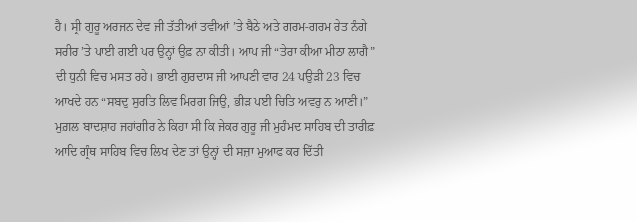ਹੈ। ਸ੍ਰੀ ਗੁਰੂ ਅਰਜਨ ਦੇਵ ਜੀ ਤੱਤੀਆਂ ਤਵੀਆਂ ’ਤੇ ਬੈਠੇ ਅਤੇ ਗਰਮ-ਗਰਮ ਰੇਤ ਨੰਗੇ ਸਰੀਰ ’ਤੇ ਪਾਈ ਗਈ ਪਰ ਉਨ੍ਹਾਂ ਉਫ਼ ਨਾ ਕੀਤੀ। ਆਪ ਜੀ “ਤੇਰਾ ਕੀਆ ਮੀਠਾ ਲਾਗੈ” ਦੀ ਧੁਨੀ ਵਿਚ ਮਸਤ ਰਹੇ। ਭਾਈ ਗੁਰਦਾਸ ਜੀ ਆਪਣੀ ਵਾਰ 24 ਪਉੜੀ 23 ਵਿਚ ਆਖਦੇ ਹਨ “ਸਬਦੁ ਸੁਰਤਿ ਲਿਵ ਮਿਰਗ ਜਿਉ, ਭੀੜ ਪਈ ਚਿਤਿ ਅਵਰੁ ਨ ਆਣੀ।” ਮੁਗ਼ਲ ਬਾਦਸ਼ਾਹ ਜਹਾਂਗੀਰ ਨੇ ਕਿਹਾ ਸੀ ਕਿ ਜੇਕਰ ਗੁਰੂ ਜੀ ਮੁਹੰਮਦ ਸਾਹਿਬ ਦੀ ਤਾਰੀਫ਼ ਆਦਿ ਗ੍ਰੰਥ ਸਾਹਿਬ ਵਿਚ ਲਿਖ ਦੇਣ ਤਾਂ ਉਨ੍ਹਾਂ ਦੀ ਸਜ਼ਾ ਮੁਆਫ ਕਰ ਦਿੱਤੀ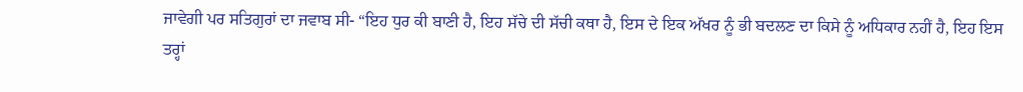ਜਾਵੇਗੀ ਪਰ ਸਤਿਗੁਰਾਂ ਦਾ ਜਵਾਬ ਸੀ- “ਇਹ ਧੁਰ ਕੀ ਬਾਣੀ ਹੈ, ਇਹ ਸੱਚੇ ਦੀ ਸੱਚੀ ਕਥਾ ਹੈ, ਇਸ ਦੇ ਇਕ ਅੱਖਰ ਨੂੰ ਭੀ ਬਦਲਣ ਦਾ ਕਿਸੇ ਨੂੰ ਅਧਿਕਾਰ ਨਹੀਂ ਹੈ, ਇਹ ਇਸ ਤਰ੍ਹਾਂ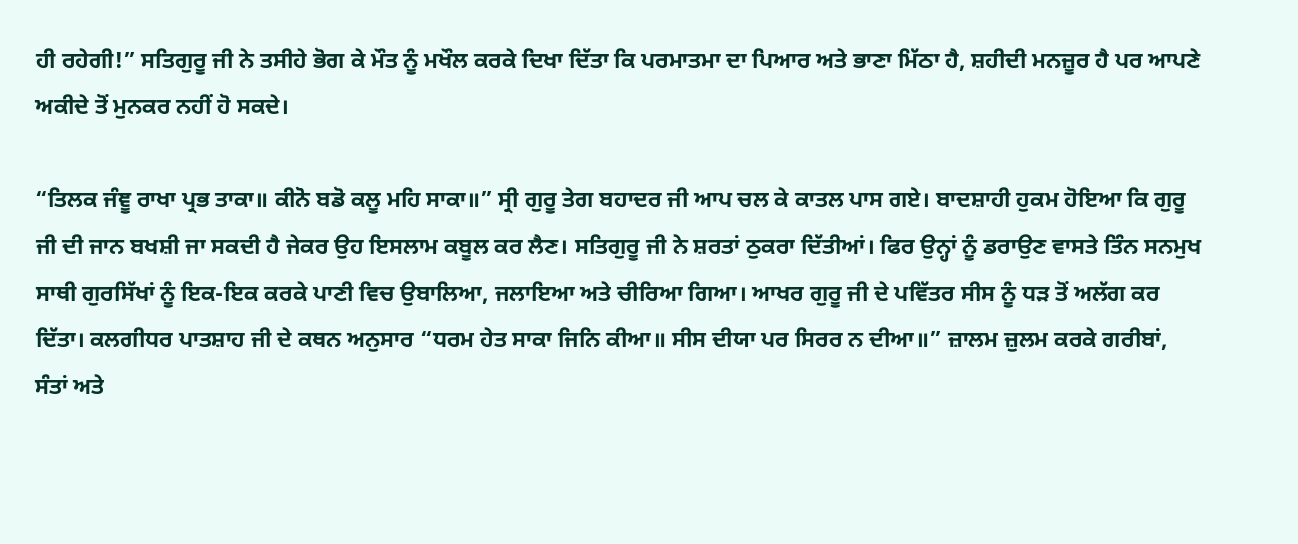ਹੀ ਰਹੇਗੀ!” ਸਤਿਗੁਰੂ ਜੀ ਨੇ ਤਸੀਹੇ ਭੋਗ ਕੇ ਮੌਤ ਨੂੰ ਮਖੌਲ ਕਰਕੇ ਦਿਖਾ ਦਿੱਤਾ ਕਿ ਪਰਮਾਤਮਾ ਦਾ ਪਿਆਰ ਅਤੇ ਭਾਣਾ ਮਿੱਠਾ ਹੈ, ਸ਼ਹੀਦੀ ਮਨਜ਼ੂਰ ਹੈ ਪਰ ਆਪਣੇ ਅਕੀਦੇ ਤੋਂ ਮੁਨਕਰ ਨਹੀਂ ਹੋ ਸਕਦੇ।

“ਤਿਲਕ ਜੰਞੂ ਰਾਖਾ ਪ੍ਰਭ ਤਾਕਾ॥ ਕੀਨੋ ਬਡੋ ਕਲੂ ਮਹਿ ਸਾਕਾ॥” ਸ੍ਰੀ ਗੁਰੂ ਤੇਗ ਬਹਾਦਰ ਜੀ ਆਪ ਚਲ ਕੇ ਕਾਤਲ ਪਾਸ ਗਏ। ਬਾਦਸ਼ਾਹੀ ਹੁਕਮ ਹੋਇਆ ਕਿ ਗੁਰੂ ਜੀ ਦੀ ਜਾਨ ਬਖਸ਼ੀ ਜਾ ਸਕਦੀ ਹੈ ਜੇਕਰ ਉਹ ਇਸਲਾਮ ਕਬੂਲ ਕਰ ਲੈਣ। ਸਤਿਗੁਰੂ ਜੀ ਨੇ ਸ਼ਰਤਾਂ ਠੁਕਰਾ ਦਿੱਤੀਆਂ। ਫਿਰ ਉਨ੍ਹਾਂ ਨੂੰ ਡਰਾਉਣ ਵਾਸਤੇ ਤਿੰਨ ਸਨਮੁਖ ਸਾਥੀ ਗੁਰਸਿੱਖਾਂ ਨੂੰ ਇਕ-ਇਕ ਕਰਕੇ ਪਾਣੀ ਵਿਚ ਉਬਾਲਿਆ, ਜਲਾਇਆ ਅਤੇ ਚੀਰਿਆ ਗਿਆ। ਆਖਰ ਗੁਰੂ ਜੀ ਦੇ ਪਵਿੱਤਰ ਸੀਸ ਨੂੰ ਧੜ ਤੋਂ ਅਲੱਗ ਕਰ ਦਿੱਤਾ। ਕਲਗੀਧਰ ਪਾਤਸ਼ਾਹ ਜੀ ਦੇ ਕਥਨ ਅਨੁਸਾਰ “ਧਰਮ ਹੇਤ ਸਾਕਾ ਜਿਨਿ ਕੀਆ॥ ਸੀਸ ਦੀਯਾ ਪਰ ਸਿਰਰ ਨ ਦੀਆ॥” ਜ਼ਾਲਮ ਜ਼ੁਲਮ ਕਰਕੇ ਗਰੀਬਾਂ, ਸੰਤਾਂ ਅਤੇ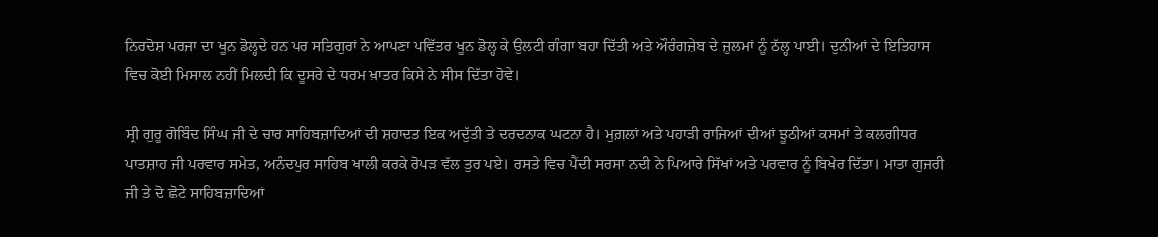ਨਿਰਦੋਸ਼ ਪਰਜਾ ਦਾ ਖੂਨ ਡੋਲ੍ਹਦੇ ਹਨ ਪਰ ਸਤਿਗੁਰਾਂ ਨੇ ਆਪਣਾ ਪਵਿੱਤਰ ਖੂਨ ਡੋਲ੍ਹ ਕੇ ਉਲਟੀ ਗੰਗਾ ਬਹਾ ਦਿੱਤੀ ਅਤੇ ਔਰੰਗਜ਼ੇਬ ਦੇ ਜ਼ੁਲਮਾਂ ਨੂੰ ਠੱਲ੍ਹ ਪਾਈ। ਦੁਨੀਆਂ ਦੇ ਇਤਿਹਾਸ ਵਿਚ ਕੋਈ ਮਿਸਾਲ ਨਹੀਂ ਮਿਲਦੀ ਕਿ ਦੂਸਰੇ ਦੇ ਧਰਮ ਖ਼ਾਤਰ ਕਿਸੇ ਨੇ ਸੀਸ ਦਿੱਤਾ ਹੋਵੇ।

ਸ੍ਰੀ ਗੁਰੂ ਗੋਬਿੰਦ ਸਿੰਘ ਜੀ ਦੇ ਚਾਰ ਸਾਹਿਬਜ਼ਾਦਿਆਂ ਦੀ ਸ਼ਹਾਦਤ ਇਕ ਅਦੁੱਤੀ ਤੇ ਦਰਦਨਾਕ ਘਟਨਾ ਹੈ। ਮੁਗ਼ਲਾਂ ਅਤੇ ਪਹਾੜੀ ਰਾਜਿਆਂ ਦੀਆਂ ਝੂਠੀਆਂ ਕਸਮਾਂ ਤੇ ਕਲਗੀਧਰ ਪਾਤਸ਼ਾਹ ਜੀ ਪਰਵਾਰ ਸਮੇਤ, ਅਨੰਦਪੁਰ ਸਾਹਿਬ ਖਾਲੀ ਕਰਕੇ ਰੋਪੜ ਵੱਲ ਤੁਰ ਪਏ। ਰਸਤੇ ਵਿਚ ਪੈਂਦੀ ਸਰਸਾ ਨਦੀ ਨੇ ਪਿਆਰੇ ਸਿੱਖਾਂ ਅਤੇ ਪਰਵਾਰ ਨੂੰ ਬਿਖੇਰ ਦਿੱਤਾ। ਮਾਤਾ ਗੁਜਰੀ ਜੀ ਤੇ ਦੋ ਛੋਟੇ ਸਾਹਿਬਜ਼ਾਦਿਆਂ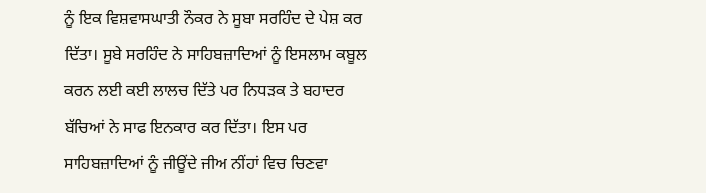ਨੂੰ ਇਕ ਵਿਸ਼ਵਾਸਘਾਤੀ ਨੌਕਰ ਨੇ ਸੂਬਾ ਸਰਹਿੰਦ ਦੇ ਪੇਸ਼ ਕਰ ਦਿੱਤਾ। ਸੂਬੇ ਸਰਹਿੰਦ ਨੇ ਸਾਹਿਬਜ਼ਾਦਿਆਂ ਨੂੰ ਇਸਲਾਮ ਕਬੂਲ ਕਰਨ ਲਈ ਕਈ ਲਾਲਚ ਦਿੱਤੇ ਪਰ ਨਿਧੜਕ ਤੇ ਬਹਾਦਰ ਬੱਚਿਆਂ ਨੇ ਸਾਫ ਇਨਕਾਰ ਕਰ ਦਿੱਤਾ। ਇਸ ਪਰ ਸਾਹਿਬਜ਼ਾਦਿਆਂ ਨੂੰ ਜੀਊਂਦੇ ਜੀਅ ਨੀਂਹਾਂ ਵਿਚ ਚਿਣਵਾ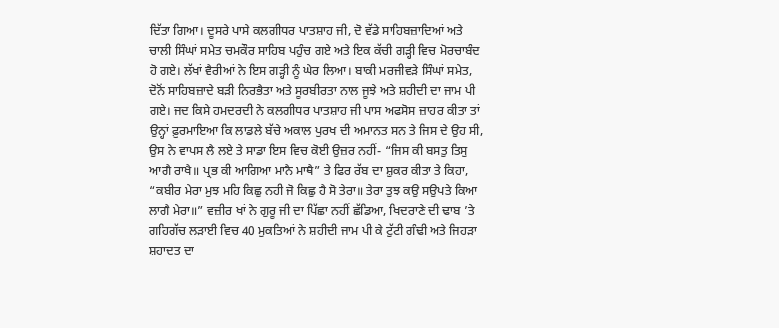ਦਿੱਤਾ ਗਿਆ। ਦੂਸਰੇ ਪਾਸੇ ਕਲਗੀਧਰ ਪਾਤਸ਼ਾਹ ਜੀ, ਦੋ ਵੱਡੇ ਸਾਹਿਬਜ਼ਾਦਿਆਂ ਅਤੇ ਚਾਲੀ ਸਿੰਘਾਂ ਸਮੇਤ ਚਮਕੌਰ ਸਾਹਿਬ ਪਹੁੰਚ ਗਏ ਅਤੇ ਇਕ ਕੱਚੀ ਗੜ੍ਹੀ ਵਿਚ ਮੋਰਚਾਬੰਦ ਹੋ ਗਏ। ਲੱਖਾਂ ਵੈਰੀਆਂ ਨੇ ਇਸ ਗੜ੍ਹੀ ਨੂੰ ਘੇਰ ਲਿਆ। ਬਾਕੀ ਮਰਜੀਵੜੇ ਸਿੰਘਾਂ ਸਮੇਤ, ਦੋਨੋਂ ਸਾਹਿਬਜ਼ਾਦੇ ਬੜੀ ਨਿਰਭੈਤਾ ਅਤੇ ਸੂਰਬੀਰਤਾ ਨਾਲ ਜੂਝੇ ਅਤੇ ਸ਼ਹੀਦੀ ਦਾ ਜਾਮ ਪੀ ਗਏ। ਜਦ ਕਿਸੇ ਹਮਦਰਦੀ ਨੇ ਕਲਗੀਧਰ ਪਾਤਸ਼ਾਹ ਜੀ ਪਾਸ ਅਫਸੋਸ ਜ਼ਾਹਰ ਕੀਤਾ ਤਾਂ ਉਨ੍ਹਾਂ ਫ਼ੁਰਮਾਇਆ ਕਿ ਲਾਡਲੇ ਬੱਚੇ ਅਕਾਲ ਪੁਰਖ ਦੀ ਅਮਾਨਤ ਸਨ ਤੇ ਜਿਸ ਦੇ ਉਹ ਸੀ, ਉਸ ਨੇ ਵਾਪਸ ਲੈ ਲਏ ਤੇ ਸਾਡਾ ਇਸ ਵਿਚ ਕੋਈ ਉਜ਼ਰ ਨਹੀਂ- “ਜਿਸ ਕੀ ਬਸਤੁ ਤਿਸੁ ਆਗੈ ਰਾਖੈ॥ ਪ੍ਰਭ ਕੀ ਆਗਿਆ ਮਾਨੈ ਮਾਥੈ” ਤੇ ਫਿਰ ਰੱਬ ਦਾ ਸ਼ੁਕਰ ਕੀਤਾ ਤੇ ਕਿਹਾ, “ਕਬੀਰ ਮੇਰਾ ਮੁਝ ਮਹਿ ਕਿਛੁ ਨਹੀ ਜੋ ਕਿਛੁ ਹੈ ਸੋ ਤੇਰਾ॥ ਤੇਰਾ ਤੁਝ ਕਉ ਸਉਪਤੇ ਕਿਆ ਲਾਗੈ ਮੇਰਾ॥” ਵਜ਼ੀਰ ਖਾਂ ਨੇ ਗੁਰੂ ਜੀ ਦਾ ਪਿੱਛਾ ਨਹੀਂ ਛੱਡਿਆ, ਖਿਦਰਾਣੇ ਦੀ ਢਾਬ ’ਤੇ ਗਹਿਗੱਚ ਲੜਾਈ ਵਿਚ 40 ਮੁਕਤਿਆਂ ਨੇ ਸ਼ਹੀਦੀ ਜਾਮ ਪੀ ਕੇ ਟੁੱਟੀ ਗੰਢੀ ਅਤੇ ਜਿਹੜਾ ਸ਼ਹਾਦਤ ਦਾ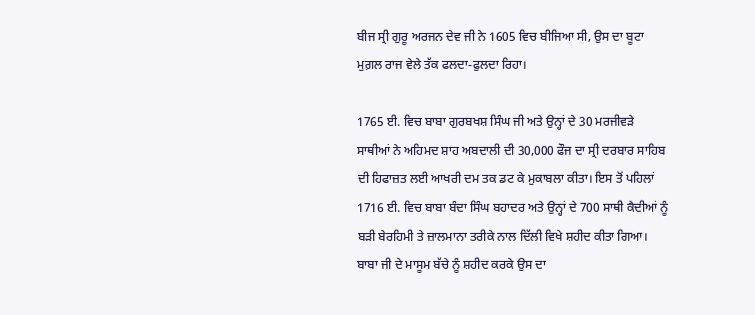ਬੀਜ ਸ੍ਰੀ ਗੁਰੂ ਅਰਜਨ ਦੇਵ ਜੀ ਨੇ 1605 ਵਿਚ ਬੀਜਿਆ ਸੀ, ਉਸ ਦਾ ਬੂਟਾ ਮੁਗ਼ਲ ਰਾਜ ਵੇਲੇ ਤੱਕ ਫਲਦਾ-ਫੁਲਦਾ ਰਿਹਾ।

1765 ਈ. ਵਿਚ ਬਾਬਾ ਗੁਰਬਖਸ਼ ਸਿੰਘ ਜੀ ਅਤੇ ਉਨ੍ਹਾਂ ਦੇ 30 ਮਰਜੀਵੜੇ ਸਾਥੀਆਂ ਨੇ ਅਹਿਮਦ ਸ਼ਾਹ ਅਬਦਾਲੀ ਦੀ 30,000 ਫੌਜ ਦਾ ਸ੍ਰੀ ਦਰਬਾਰ ਸਾਹਿਬ ਦੀ ਹਿਫਾਜ਼ਤ ਲਈ ਆਖਰੀ ਦਮ ਤਕ ਡਟ ਕੇ ਮੁਕਾਬਲਾ ਕੀਤਾ। ਇਸ ਤੋਂ ਪਹਿਲਾਂ 1716 ਈ. ਵਿਚ ਬਾਬਾ ਬੰਦਾ ਸਿੰਘ ਬਹਾਦਰ ਅਤੇ ਉਨ੍ਹਾਂ ਦੇ 700 ਸਾਥੀ ਕੈਦੀਆਂ ਨੂੰ ਬੜੀ ਬੇਰਹਿਮੀ ਤੇ ਜ਼ਾਲਮਾਨਾ ਤਰੀਕੇ ਨਾਲ ਦਿੱਲੀ ਵਿਖੇ ਸ਼ਹੀਦ ਕੀਤਾ ਗਿਆ। ਬਾਬਾ ਜੀ ਦੇ ਮਾਸੂਮ ਬੱਚੇ ਨੂੰ ਸ਼ਹੀਦ ਕਰਕੇ ਉਸ ਦਾ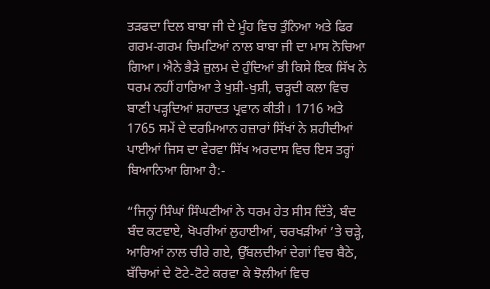ਤੜਫਦਾ ਦਿਲ ਬਾਬਾ ਜੀ ਦੇ ਮੂੰਹ ਵਿਚ ਤੁੰਨਿਆ ਅਤੇ ਫਿਰ ਗਰਮ-ਗਰਮ ਚਿਮਟਿਆਂ ਨਾਲ ਬਾਬਾ ਜੀ ਦਾ ਮਾਸ ਨੋਚਿਆ ਗਿਆ। ਐਨੇ ਭੈੜੇ ਜ਼ੁਲਮ ਦੇ ਹੁੰਦਿਆਂ ਭੀ ਕਿਸੇ ਇਕ ਸਿੱਖ ਨੇ ਧਰਮ ਨਹੀਂ ਹਾਰਿਆ ਤੇ ਖੁਸ਼ੀ-ਖੁਸ਼ੀ, ਚੜ੍ਹਦੀ ਕਲਾ ਵਿਚ ਬਾਣੀ ਪੜ੍ਹਦਿਆਂ ਸ਼ਹਾਦਤ ਪ੍ਰਵਾਨ ਕੀਤੀ। 1716 ਅਤੇ 1765 ਸਮੇਂ ਦੇ ਦਰਮਿਆਨ ਹਜ਼ਾਰਾਂ ਸਿੱਖਾਂ ਨੇ ਸ਼ਹੀਦੀਆਂ ਪਾਈਆਂ ਜਿਸ ਦਾ ਵੇਰਵਾ ਸਿੱਖ ਅਰਦਾਸ ਵਿਚ ਇਸ ਤਰ੍ਹਾਂ ਬਿਆਨਿਆ ਗਿਆ ਹੈ:-

“ਜਿਨ੍ਹਾਂ ਸਿੰਘਾਂ ਸਿੰਘਣੀਆਂ ਨੇ ਧਰਮ ਹੇਤ ਸੀਸ ਦਿੱਤੇ, ਬੰਦ ਬੰਦ ਕਟਵਾਏ, ਖੋਪਰੀਆਂ ਲੁਹਾਈਆਂ, ਚਰਖੜੀਆਂ ’ਤੇ ਚੜ੍ਹੇ, ਆਰਿਆਂ ਨਾਲ ਚੀਰੇ ਗਏ, ਉੱਬਲਦੀਆਂ ਦੇਗਾਂ ਵਿਚ ਬੈਠੇ, ਬੱਚਿਆਂ ਦੇ ਟੋਟੇ-ਟੋਟੇ ਕਰਵਾ ਕੇ ਝੋਲੀਆਂ ਵਿਚ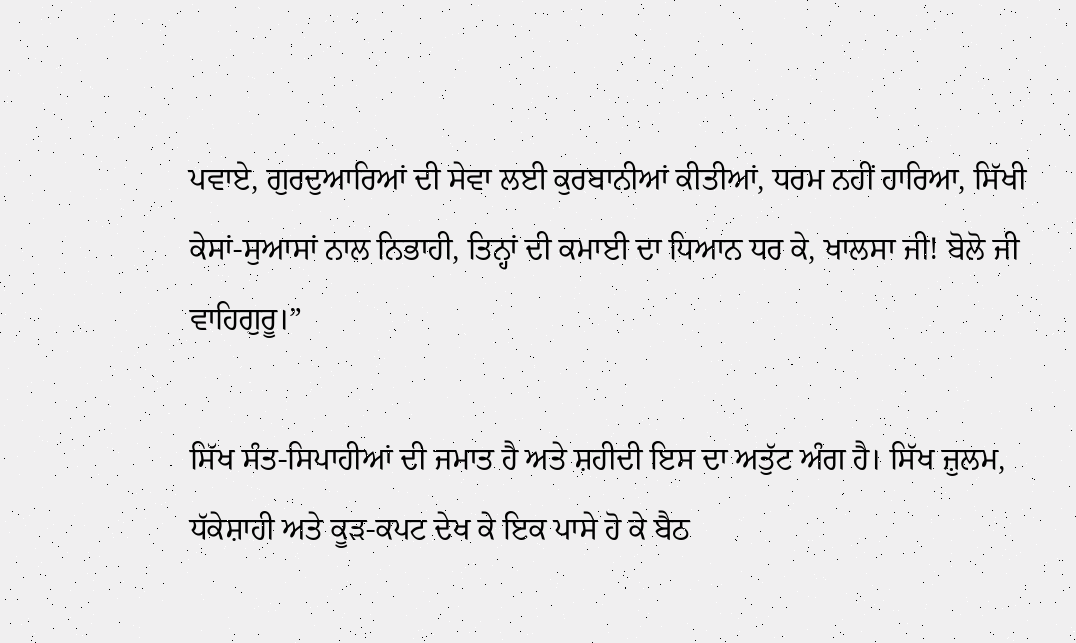ਪਵਾਏ, ਗੁਰਦੁਆਰਿਆਂ ਦੀ ਸੇਵਾ ਲਈ ਕੁਰਬਾਨੀਆਂ ਕੀਤੀਆਂ, ਧਰਮ ਨਹੀਂ ਹਾਰਿਆ, ਸਿੱਖੀ ਕੇਸਾਂ-ਸੁਆਸਾਂ ਨਾਲ ਨਿਭਾਹੀ, ਤਿਨ੍ਹਾਂ ਦੀ ਕਮਾਈ ਦਾ ਧਿਆਨ ਧਰ ਕੇ, ਖਾਲਸਾ ਜੀ! ਬੋਲੋ ਜੀ ਵਾਹਿਗੁਰੂ।”

ਸਿੱਖ ਸੰਤ-ਸਿਪਾਹੀਆਂ ਦੀ ਜਮਾਤ ਹੈ ਅਤੇ ਸ਼ਹੀਦੀ ਇਸ ਦਾ ਅਤੁੱਟ ਅੰਗ ਹੈ। ਸਿੱਖ ਜ਼ੁਲਮ, ਧੱਕੇਸ਼ਾਹੀ ਅਤੇ ਕੂੜ-ਕਪਟ ਦੇਖ ਕੇ ਇਕ ਪਾਸੇ ਹੋ ਕੇ ਬੈਠ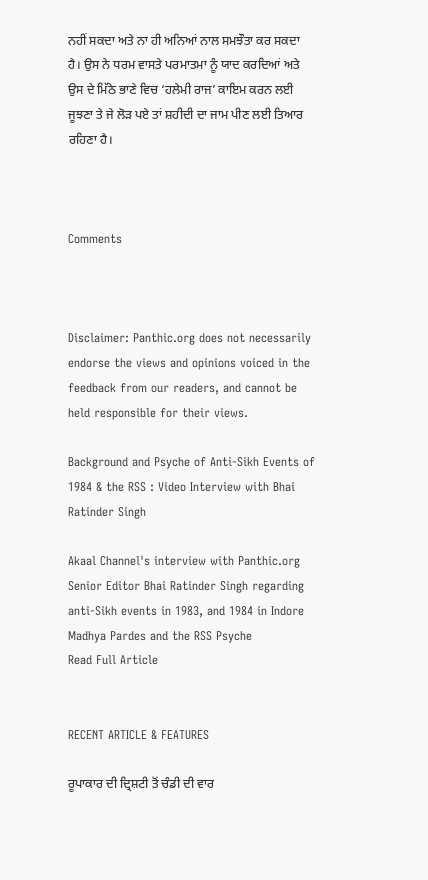ਨਹੀਂ ਸਕਦਾ ਅਤੇ ਨਾ ਹੀ ਅਨਿਆਂ ਨਾਲ ਸਮਝੌਤਾ ਕਰ ਸਕਦਾ ਹੈ। ਉਸ ਨੇ ਧਰਮ ਵਾਸਤੇ ਪਰਮਾਤਮਾ ਨੂੰ ਯਾਦ ਕਰਦਿਆਂ ਅਤੇ ਉਸ ਦੇ ਮਿੱਠੇ ਭਾਣੇ ਵਿਚ ‘ਹਲੇਮੀ ਰਾਜ’ ਕਾਇਮ ਕਰਨ ਲਈ ਜੂਝਣਾ ਤੇ ਜੇ ਲੋੜ ਪਏ ਤਾਂ ਸ਼ਹੀਦੀ ਦਾ ਜਾਮ ਪੀਣ ਲਈ ਤਿਆਰ ਰਹਿਣਾ ਹੈ।



Comments



Disclaimer: Panthic.org does not necessarily endorse the views and opinions voiced in the feedback from our readers, and cannot be held responsible for their views.

Background and Psyche of Anti-Sikh Events of 1984 & the RSS : Video Interview with Bhai Ratinder Singh

Akaal Channel's interview with Panthic.org Senior Editor Bhai Ratinder Singh regarding anti-Sikh events in 1983, and 1984 in Indore Madhya Pardes and the RSS Psyche
Read Full Article


RECENT ARTICLE & FEATURES

ਰੂਪਾਕਾਰ ਦੀ ਦ੍ਰਿਸ਼ਟੀ ਤੋਂ ਚੰਡੀ ਦੀ ਵਾਰ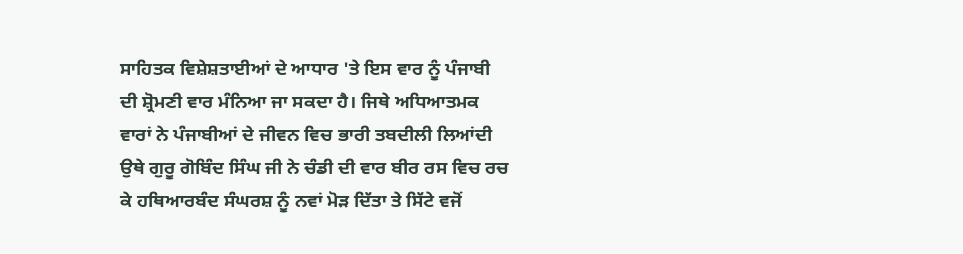ਸਾਹਿਤਕ ਵਿਸ਼ੇਸ਼ਤਾਈਆਂ ਦੇ ਆਧਾਰ 'ਤੇ ਇਸ ਵਾਰ ਨੂੰ ਪੰਜਾਬੀ ਦੀ ਸ਼੍ਰੋਮਣੀ ਵਾਰ ਮੰਨਿਆ ਜਾ ਸਕਦਾ ਹੈ। ਜਿਥੇ ਅਧਿਆਤਮਕ ਵਾਰਾਂ ਨੇ ਪੰਜਾਬੀਆਂ ਦੇ ਜੀਵਨ ਵਿਚ ਭਾਰੀ ਤਬਦੀਲੀ ਲਿਆਂਦੀ ਉਥੇ ਗੁਰੂ ਗੋਬਿੰਦ ਸਿੰਘ ਜੀ ਨੇ ਚੰਡੀ ਦੀ ਵਾਰ ਬੀਰ ਰਸ ਵਿਚ ਰਚ ਕੇ ਹਥਿਆਰਬੰਦ ਸੰਘਰਸ਼ ਨੂੰ ਨਵਾਂ ਮੋੜ ਦਿੱਤਾ ਤੇ ਸਿੱਟੇ ਵਜੋਂ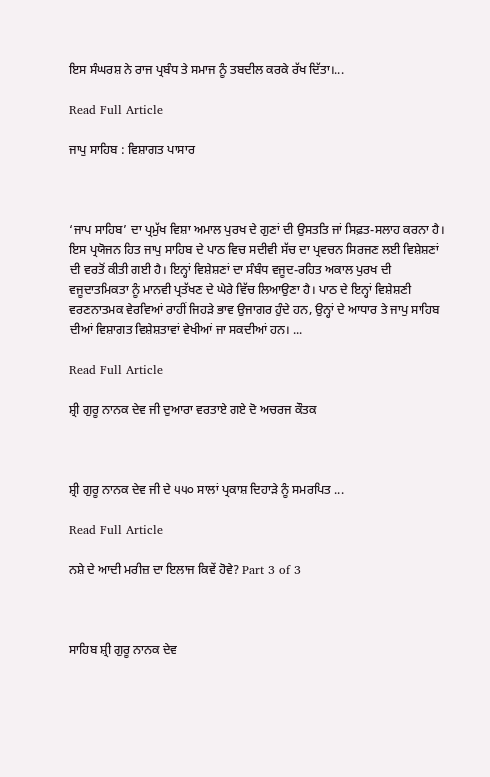ਇਸ ਸੰਘਰਸ਼ ਨੇ ਰਾਜ ਪ੍ਰਬੰਧ ਤੇ ਸਮਾਜ ਨੂੰ ਤਬਦੀਲ ਕਰਕੇ ਰੱਖ ਦਿੱਤਾ।...

Read Full Article

ਜਾਪੁ ਸਾਹਿਬ : ਵਿਸ਼ਾਗਤ ਪਾਸਾਰ



‘ਜਾਪ ਸਾਹਿਬ’ ਦਾ ਪ੍ਰਮੁੱਖ ਵਿਸ਼ਾ ਅਮਾਲ ਪੁਰਖ ਦੇ ਗੁਣਾਂ ਦੀ ਉਸਤਤਿ ਜਾਂ ਸਿਫ਼ਤ-ਸਲਾਹ ਕਰਨਾ ਹੈ। ਇਸ ਪ੍ਰਯੋਜਨ ਹਿਤ ਜਾਪੁ ਸਾਹਿਬ ਦੇ ਪਾਠ ਵਿਚ ਸਦੀਵੀ ਸੱਚ ਦਾ ਪ੍ਰਵਚਨ ਸਿਰਜਣ ਲਈ ਵਿਸ਼ੇਸ਼ਣਾਂ ਦੀ ਵਰਤੋਂ ਕੀਤੀ ਗਈ ਹੈ। ਇਨ੍ਹਾਂ ਵਿਸ਼ੇਸ਼ਣਾਂ ਦਾ ਸੰਬੰਧ ਵਜੂਦ-ਰਹਿਤ ਅਕਾਲ ਪੁਰਖ ਦੀ ਵਜੂਦਾਤਮਿਕਤਾ ਨੂੰ ਮਾਨਵੀ ਪ੍ਰਤੱਖਣ ਦੇ ਘੇਰੇ ਵਿੱਚ ਲਿਆਉਣਾ ਹੈ। ਪਾਠ ਦੇ ਇਨ੍ਹਾਂ ਵਿਸ਼ੇਸ਼ਣੀ ਵਰਣਨਾਤਮਕ ਵੇਰਵਿਆਂ ਰਾਹੀਂ ਜਿਹੜੇ ਭਾਵ ਉਜਾਗਰ ਹੁੰਦੇ ਹਨ, ਉਨ੍ਹਾਂ ਦੇ ਆਧਾਰ ਤੇ ਜਾਪੁ ਸਾਹਿਬ ਦੀਆਂ ਵਿਸ਼ਾਗਤ ਵਿਸ਼ੇਸ਼ਤਾਵਾਂ ਵੇਖੀਆਂ ਜਾ ਸਕਦੀਆਂ ਹਨ। ...

Read Full Article

ਸ਼੍ਰੀ ਗੁਰੂ ਨਾਨਕ ਦੇਵ ਜੀ ਦੁਆਰਾ ਵਰਤਾਏ ਗਏ ਦੋ ਅਚਰਜ ਕੌਤਕ



ਸ਼੍ਰੀ ਗੁਰੂ ਨਾਨਕ ਦੇਵ ਜੀ ਦੇ ੫੫੦ ਸਾਲਾਂ ਪ੍ਰਕਾਸ਼ ਦਿਹਾੜੇ ਨੂੰ ਸਮਰਪਿਤ ...

Read Full Article

ਨਸ਼ੇ ਦੇ ਆਦੀ ਮਰੀਜ਼ ਦਾ ਇਲਾਜ ਕਿਵੇਂ ਹੋਵੇ? Part 3 of 3



ਸਾਹਿਬ ਸ਼੍ਰੀ ਗੁਰੂ ਨਾਨਕ ਦੇਵ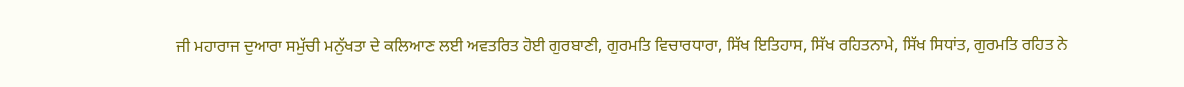ਜੀ ਮਹਾਰਾਜ ਦੁਆਰਾ ਸਮੁੱਚੀ ਮਨੁੱਖਤਾ ਦੇ ਕਲਿਆਣ ਲਈ ਅਵਤਰਿਤ ਹੋਈ ਗੁਰਬਾਣੀ, ਗੁਰਮਤਿ ਵਿਚਾਰਧਾਰਾ, ਸਿੱਖ ਇਤਿਹਾਸ, ਸਿੱਖ ਰਹਿਤਨਾਮੇ, ਸਿੱਖ ਸਿਧਾਂਤ, ਗੁਰਮਤਿ ਰਹਿਤ ਨੇ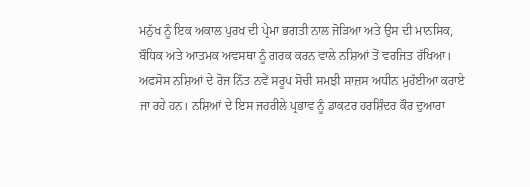ਮਨੁੱਖ ਨੂੰ ਇਕ ਅਕਾਲ ਪੁਰਖ ਦੀ ਪ੍ਰੇਮਾ ਭਗਤੀ ਨਾਲ ਜੋੜਿਆ ਅਤੇ ਉਸ ਦੀ ਮਾਨਸਿਕ, ਬੌਧਿਕ ਅਤੇ ਆਤਮਕ ਅਵਸਥਾ ਨੂੰ ਗਰਕ ਕਰਨ ਵਾਲੇ ਨਸ਼ਿਆਂ ਤੋਂ ਵਰਜਿਤ ਰੱਖਿਆ। ਅਫਸੋਸ ਨਸ਼ਿਆਂ ਦੇ ਰੋਜ ਨਿੱਤ ਨਵੇਂ ਸਰੂਪ ਸੋਚੀ ਸਮਝੀ ਸਾਜ਼ਸ ਅਧੀਨ ਮੁਹੱਈਆ ਕਰਾਏ ਜਾ ਰਹੇ ਹਨ। ਨਸ਼ਿਆਂ ਦੇ ਇਸ ਜਹਰੀਲੇ ਪ੍ਰਭਾਵ ਨੂੰ ਡਾਕਟਰ ਹਰਸ਼ਿੰਦਰ ਕੌਰ ਦੁਆਰਾ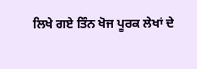ਲਿਖੇ ਗਏ ਤਿੰਨ ਖੋਜ ਪੂਰਕ ਲੇਖਾਂ ਦੇ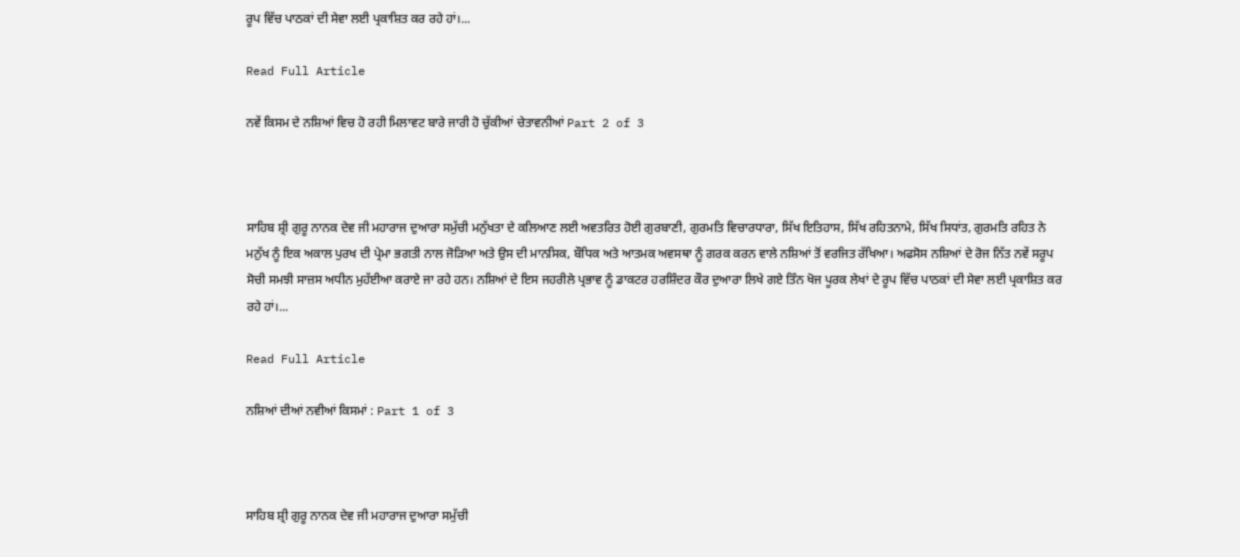ਰੂਪ ਵਿੱਚ ਪਾਠਕਾਂ ਦੀ ਸੇਵਾ ਲਈ ਪ੍ਰਕਾਸ਼ਿਤ ਕਰ ਰਹੇ ਹਾਂ।...

Read Full Article

ਨਵੇਂ ਕਿਸਮ ਦੇ ਨਸ਼ਿਆਂ ਵਿਚ ਹੋ ਰਹੀ ਮਿਲਾਵਟ ਬਾਰੇ ਜਾਰੀ ਹੋ ਚੁੱਕੀਆਂ ਚੇਤਾਵਨੀਆਂ Part 2 of 3



ਸਾਹਿਬ ਸ਼੍ਰੀ ਗੁਰੂ ਨਾਨਕ ਦੇਵ ਜੀ ਮਹਾਰਾਜ ਦੁਆਰਾ ਸਮੁੱਚੀ ਮਨੁੱਖਤਾ ਦੇ ਕਲਿਆਣ ਲਈ ਅਵਤਰਿਤ ਹੋਈ ਗੁਰਬਾਣੀ, ਗੁਰਮਤਿ ਵਿਚਾਰਧਾਰਾ, ਸਿੱਖ ਇਤਿਹਾਸ, ਸਿੱਖ ਰਹਿਤਨਾਮੇ, ਸਿੱਖ ਸਿਧਾਂਤ, ਗੁਰਮਤਿ ਰਹਿਤ ਨੇ ਮਨੁੱਖ ਨੂੰ ਇਕ ਅਕਾਲ ਪੁਰਖ ਦੀ ਪ੍ਰੇਮਾ ਭਗਤੀ ਨਾਲ ਜੋੜਿਆ ਅਤੇ ਉਸ ਦੀ ਮਾਨਸਿਕ, ਬੌਧਿਕ ਅਤੇ ਆਤਮਕ ਅਵਸਥਾ ਨੂੰ ਗਰਕ ਕਰਨ ਵਾਲੇ ਨਸ਼ਿਆਂ ਤੋਂ ਵਰਜਿਤ ਰੱਖਿਆ। ਅਫਸੋਸ ਨਸ਼ਿਆਂ ਦੇ ਰੋਜ ਨਿੱਤ ਨਵੇਂ ਸਰੂਪ ਸੋਚੀ ਸਮਝੀ ਸਾਜ਼ਸ ਅਧੀਨ ਮੁਹੱਈਆ ਕਰਾਏ ਜਾ ਰਹੇ ਹਨ। ਨਸ਼ਿਆਂ ਦੇ ਇਸ ਜਹਰੀਲੇ ਪ੍ਰਭਾਵ ਨੂੰ ਡਾਕਟਰ ਹਰਸ਼ਿੰਦਰ ਕੌਰ ਦੁਆਰਾ ਲਿਖੇ ਗਏ ਤਿੰਨ ਖੋਜ ਪੂਰਕ ਲੇਖਾਂ ਦੇ ਰੂਪ ਵਿੱਚ ਪਾਠਕਾਂ ਦੀ ਸੇਵਾ ਲਈ ਪ੍ਰਕਾਸ਼ਿਤ ਕਰ ਰਹੇ ਹਾਂ।...

Read Full Article

ਨਸ਼ਿਆਂ ਦੀਆਂ ਨਵੀਆਂ ਕਿਸਮਾਂ : Part 1 of 3



ਸਾਹਿਬ ਸ਼੍ਰੀ ਗੁਰੂ ਨਾਨਕ ਦੇਵ ਜੀ ਮਹਾਰਾਜ ਦੁਆਰਾ ਸਮੁੱਚੀ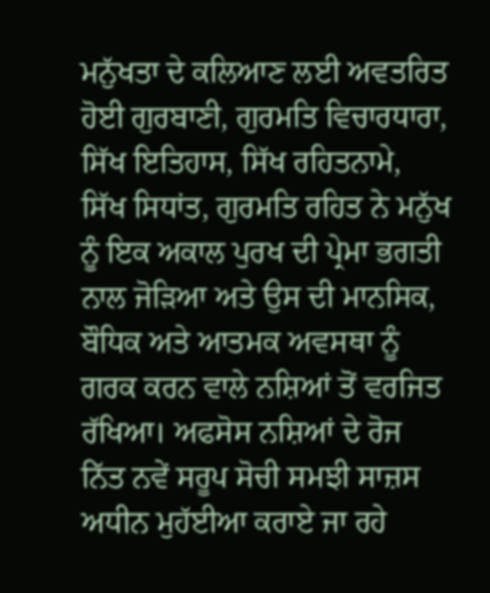ਮਨੁੱਖਤਾ ਦੇ ਕਲਿਆਣ ਲਈ ਅਵਤਰਿਤ ਹੋਈ ਗੁਰਬਾਣੀ, ਗੁਰਮਤਿ ਵਿਚਾਰਧਾਰਾ, ਸਿੱਖ ਇਤਿਹਾਸ, ਸਿੱਖ ਰਹਿਤਨਾਮੇ, ਸਿੱਖ ਸਿਧਾਂਤ, ਗੁਰਮਤਿ ਰਹਿਤ ਨੇ ਮਨੁੱਖ ਨੂੰ ਇਕ ਅਕਾਲ ਪੁਰਖ ਦੀ ਪ੍ਰੇਮਾ ਭਗਤੀ ਨਾਲ ਜੋੜਿਆ ਅਤੇ ਉਸ ਦੀ ਮਾਨਸਿਕ, ਬੌਧਿਕ ਅਤੇ ਆਤਮਕ ਅਵਸਥਾ ਨੂੰ ਗਰਕ ਕਰਨ ਵਾਲੇ ਨਸ਼ਿਆਂ ਤੋਂ ਵਰਜਿਤ ਰੱਖਿਆ। ਅਫਸੋਸ ਨਸ਼ਿਆਂ ਦੇ ਰੋਜ ਨਿੱਤ ਨਵੇਂ ਸਰੂਪ ਸੋਚੀ ਸਮਝੀ ਸਾਜ਼ਸ ਅਧੀਨ ਮੁਹੱਈਆ ਕਰਾਏ ਜਾ ਰਹੇ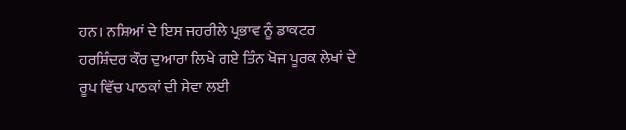ਹਨ। ਨਸ਼ਿਆਂ ਦੇ ਇਸ ਜਹਰੀਲੇ ਪ੍ਰਭਾਵ ਨੂੰ ਡਾਕਟਰ ਹਰਸ਼ਿੰਦਰ ਕੌਰ ਦੁਆਰਾ ਲਿਖੇ ਗਏ ਤਿੰਨ ਖੋਜ ਪੂਰਕ ਲੇਖਾਂ ਦੇ ਰੂਪ ਵਿੱਚ ਪਾਠਕਾਂ ਦੀ ਸੇਵਾ ਲਈ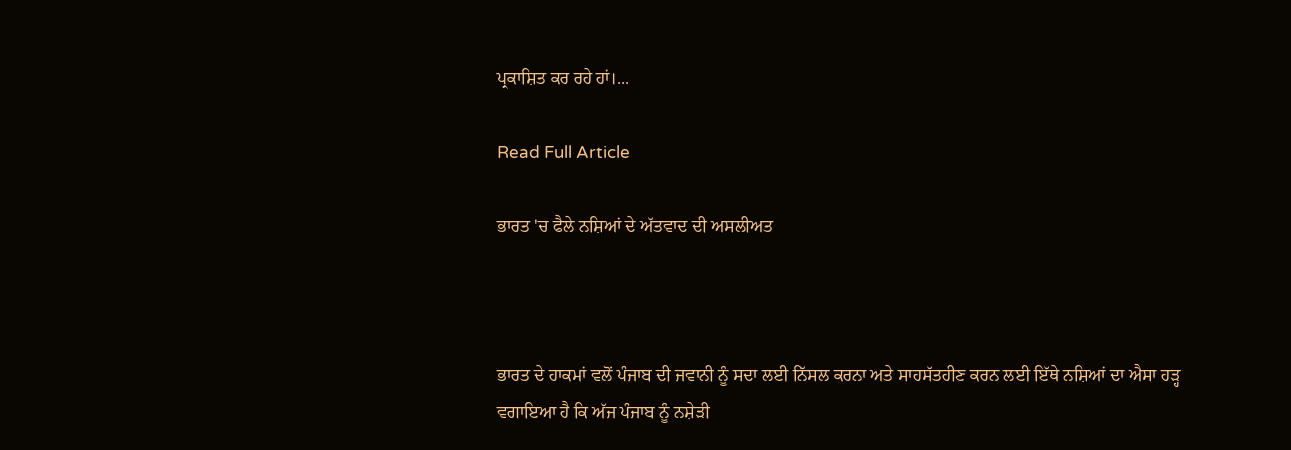ਪ੍ਰਕਾਸ਼ਿਤ ਕਰ ਰਹੇ ਹਾਂ।...

Read Full Article

ਭਾਰਤ 'ਚ ਫੈਲੇ ਨਸ਼ਿਆਂ ਦੇ ਅੱਤਵਾਦ ਦੀ ਅਸਲੀਅਤ



ਭਾਰਤ ਦੇ ਹਾਕਮਾਂ ਵਲੋਂ ਪੰਜਾਬ ਦੀ ਜਵਾਨੀ ਨੂੰ ਸਦਾ ਲਈ ਨਿੱਸਲ ਕਰਨਾ ਅਤੇ ਸਾਹਸੱਤਹੀਣ ਕਰਨ ਲਈ ਇੱਥੇ ਨਸ਼ਿਆਂ ਦਾ ਐਸਾ ਹੜ੍ਹ ਵਗਾਇਆ ਹੈ ਕਿ ਅੱਜ ਪੰਜਾਬ ਨੂੰ ਨਸ਼ੇੜੀ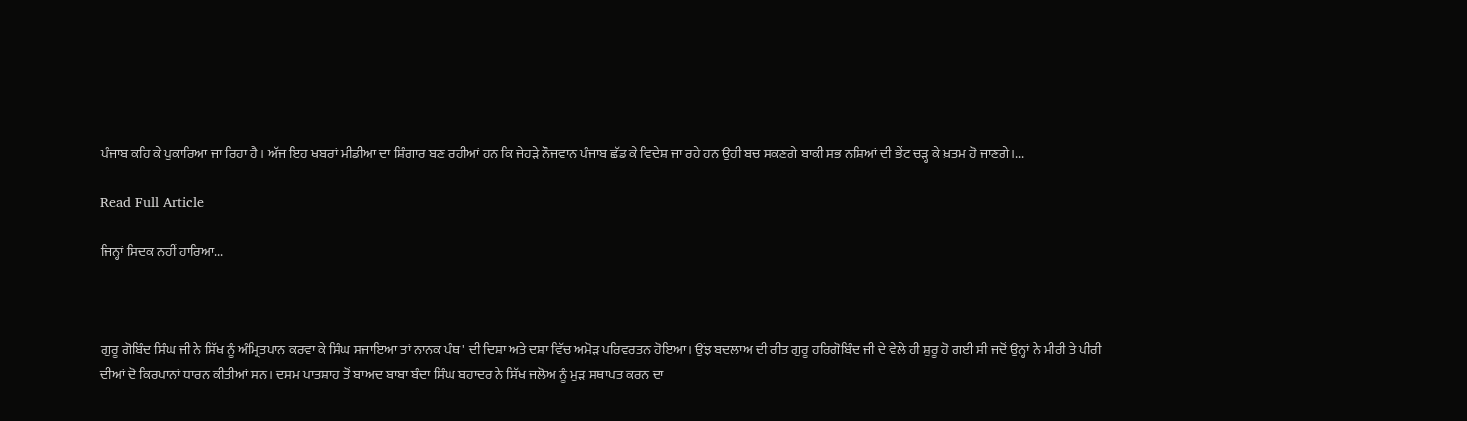ਪੰਜਾਬ ਕਹਿ ਕੇ ਪੁਕਾਰਿਆ ਜਾ ਰਿਹਾ ਹੈ। ਅੱਜ ਇਹ ਖਬਰਾਂ ਮੀਡੀਆ ਦਾ ਸ਼ਿੰਗਾਰ ਬਣ ਰਹੀਆਂ ਹਨ ਕਿ ਜੇਹੜੇ ਨੌਜਵਾਨ ਪੰਜਾਬ ਛੱਡ ਕੇ ਵਿਦੇਸ਼ ਜਾ ਰਹੇ ਹਨ ਉਹੀ ਬਚ ਸਕਣਗੇ ਬਾਕੀ ਸਭ ਨਸ਼ਿਆਂ ਦੀ ਭੇਂਟ ਚੜ੍ਹ ਕੇ ਖ਼ਤਮ ਹੋ ਜਾਣਗੇ।...

Read Full Article

ਜਿਨ੍ਹਾਂ ਸਿਦਕ ਨਹੀਂ ਹਾਰਿਆ...



ਗੁਰੂ ਗੋਬਿੰਦ ਸਿੰਘ ਜੀ ਨੇ ਸਿੱਖ ਨੂੰ ਅੰਮ੍ਰਿਤਪਾਨ ਕਰਵਾ ਕੇ ਸਿੰਘ ਸਜਾਇਆ ਤਾਂ ਨਾਨਕ ਪੰਥ' ਦੀ ਦਿਸ਼ਾ ਅਤੇ ਦਸ਼ਾ ਵਿੱਚ ਅਮੋੜ ਪਰਿਵਰਤਨ ਹੋਇਆ। ਉਂਝ ਬਦਲਾਅ ਦੀ ਰੀਤ ਗੁਰੂ ਹਰਿਗੋਬਿੰਦ ਜੀ ਦੇ ਵੇਲੇ ਹੀ ਸ਼ੁਰੂ ਹੋ ਗਈ ਸੀ ਜਦੋਂ ਉਨ੍ਹਾਂ ਨੇ ਮੀਰੀ ਤੇ ਪੀਰੀ ਦੀਆਂ ਦੋ ਕਿਰਪਾਨਾਂ ਧਾਰਨ ਕੀਤੀਆਂ ਸਨ। ਦਸਮ ਪਾਤਸ਼ਾਹ ਤੋਂ ਬਾਅਦ ਬਾਬਾ ਬੰਦਾ ਸਿੰਘ ਬਹਾਦਰ ਨੇ ਸਿੱਖ ਜਲੋਅ ਨੂੰ ਮੁੜ ਸਥਾਪਤ ਕਰਨ ਦਾ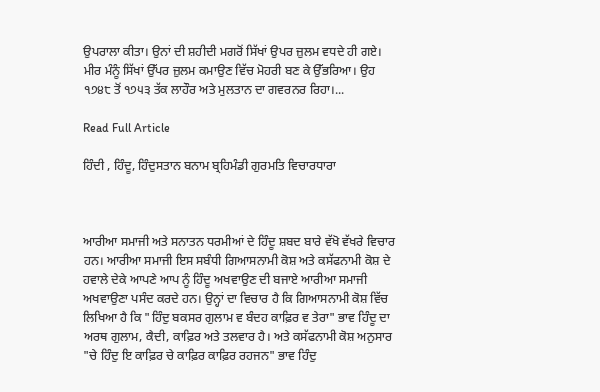ਉਪਰਾਲਾ ਕੀਤਾ। ਉਨਾਂ ਦੀ ਸ਼ਹੀਦੀ ਮਗਰੋਂ ਸਿੱਖਾਂ ਉਪਰ ਜ਼ੁਲਮ ਵਧਦੇ ਹੀ ਗਏ। ਮੀਰ ਮੰਨੂੰ ਸਿੱਖਾਂ ਉੱਪਰ ਜ਼ੁਲਮ ਕਮਾਉਣ ਵਿੱਚ ਮੋਹਰੀ ਬਣ ਕੇ ਉੱਭਰਿਆ। ਉਹ ੧੭੪੮ ਤੋਂ ੧੭੫੩ ਤੱਕ ਲਾਹੌਰ ਅਤੇ ਮੁਲਤਾਨ ਦਾ ਗਵਰਨਰ ਰਿਹਾ।...

Read Full Article

ਹਿੰਦੀ , ਹਿੰਦੂ, ਹਿੰਦੁਸਤਾਨ ਬਨਾਮ ਬ੍ਰਹਿਮੰਡੀ ਗੁਰਮਤਿ ਵਿਚਾਰਧਾਰਾ



ਆਰੀਆ ਸਮਾਜੀ ਅਤੇ ਸਨਾਤਨ ਧਰਮੀਆਂ ਦੇ ਹਿੰਦੂ ਸ਼ਬਦ ਬਾਰੇ ਵੱਖੋ ਵੱਖਰੇ ਵਿਚਾਰ ਹਨ। ਆਰੀਆ ਸਮਾਜੀ ਇਸ ਸਬੰਧੀ ਗਿਆਸਨਾਮੀ ਕੋਸ਼ ਅਤੇ ਕਸੱਫਨਾਮੀ ਕੋਸ਼ ਦੇ ਹਵਾਲੇ ਦੇਕੇ ਆਪਣੇ ਆਪ ਨੂੰ ਹਿੰਦੂ ਅਖਵਾਉਣ ਦੀ ਬਜਾਏ ਆਰੀਆ ਸਮਾਜੀ ਅਖਵਾਉਣਾ ਪਸੰਦ ਕਰਦੇ ਹਨ। ਉਨ੍ਹਾਂ ਦਾ ਵਿਚਾਰ ਹੈ ਕਿ ਗਿਆਸਨਾਮੀ ਕੋਸ਼ ਵਿੱਚ ਲਿਖਿਆ ਹੈ ਕਿ "ਹਿੰਦੁ ਬਕਸਰ ਗੁਲਾਮ ਵ ਬੰਦਹ ਕਾਫ਼ਿਰ ਵ ਤੇਰਾ" ਭਾਵ ਹਿੰਦੂ ਦਾ ਅਰਥ ਗੁਲਾਮ, ਕੈਦੀ, ਕਾਫ਼ਿਰ ਅਤੇ ਤਲਵਾਰ ਹੈ। ਅਤੇ ਕਸੱਫਨਾਮੀ ਕੋਸ਼ ਅਨੁਸਾਰ "ਚੇ ਹਿੰਦੁ ਇ ਕਾਫ਼ਿਰ ਚੇ ਕਾਫ਼ਿਰ ਕਾਫ਼ਿਰ ਰਹਜਨ" ਭਾਵ ਹਿੰਦੁ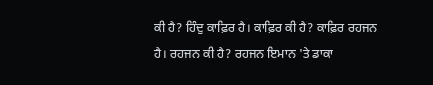ਕੀ ਹੈ? ਹਿੰਦੁ ਕਾਫ਼ਿਰ ਹੈ। ਕਾਫ਼ਿਰ ਕੀ ਹੈ? ਕਾਫ਼ਿਰ ਰਹਜਨ ਹੈ। ਰਹਜਨ ਕੀ ਹੈ? ਰਹਜਨ ਇਮਾਨ 'ਤੇ ਡਾਕਾ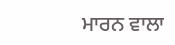ਮਾਰਨ ਵਾਲਾ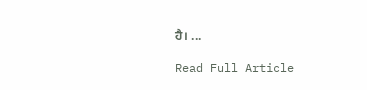ਹੈ। ...

Read Full Article